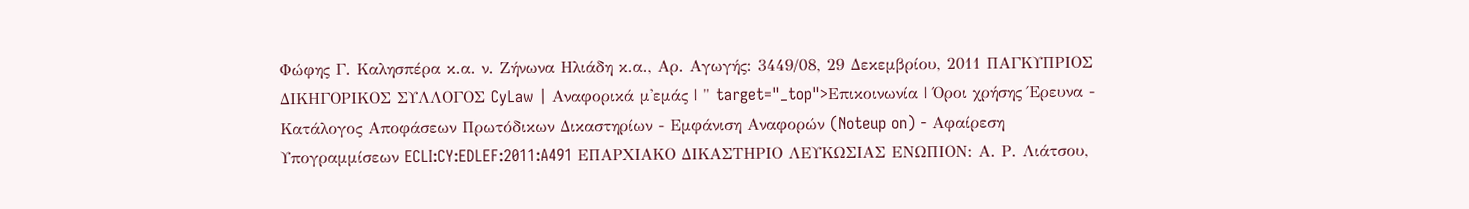Φώφης Γ. Καλησπέρα κ.α. ν. Ζήνωνα Ηλιάδη κ.α., Αρ. Αγωγής: 3449/08, 29 Δεκεμβρίου, 2011 ΠΑΓΚΥΠΡΙΟΣ ΔΙΚΗΓΟΡΙΚΟΣ ΣΥΛΛΟΓΟΣ CyLaw | Αναφορικά μ'εμάς | " target="_top">Επικοινωνία | Όροι χρήσης Έρευνα - Κατάλογος Αποφάσεων Πρωτόδικων Δικαστηρίων - Εμφάνιση Αναφορών (Noteup on) - Αφαίρεση Υπογραμμίσεων ECLI:CY:EDLEF:2011:A491 ΕΠΑΡΧΙΑΚΟ ΔΙΚΑΣΤΗΡΙΟ ΛΕΥΚΩΣΙΑΣ ΕΝΩΠΙΟΝ: Α. Ρ. Λιάτσου,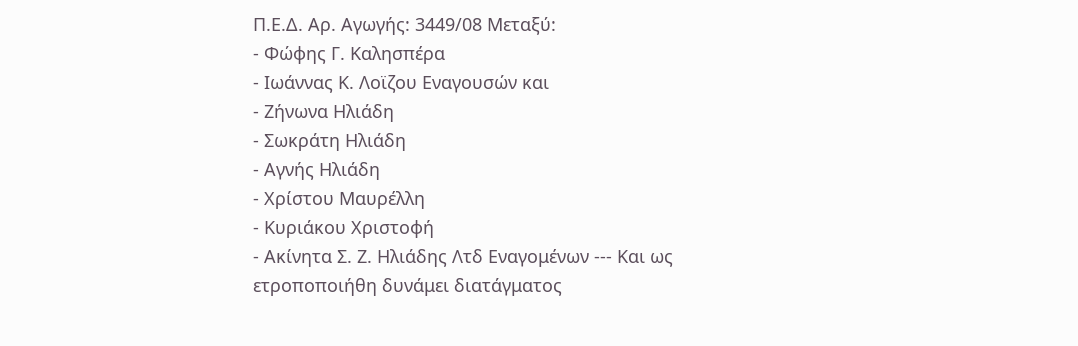Π.Ε.Δ. Αρ. Αγωγής: 3449/08 Μεταξύ:
- Φώφης Γ. Καλησπέρα
- Ιωάννας Κ. Λοϊζου Εναγουσών και
- Ζήνωνα Ηλιάδη
- Σωκράτη Ηλιάδη
- Αγνής Ηλιάδη
- Χρίστου Μαυρέλλη
- Κυριάκου Χριστοφή
- Ακίνητα Σ. Ζ. Ηλιάδης Λτδ Εναγομένων --- Και ως ετροποποιήθη δυνάμει διατάγματος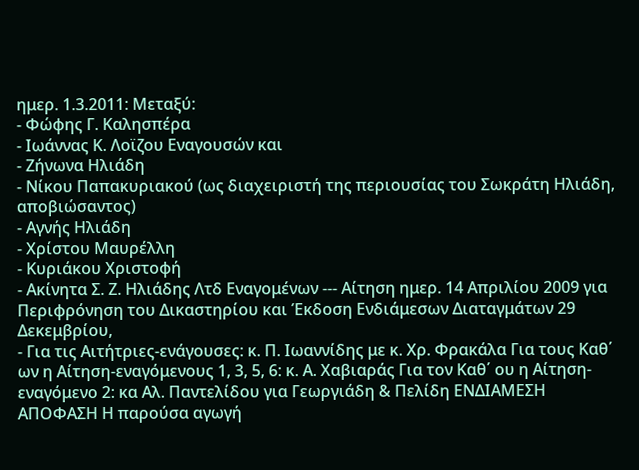ημερ. 1.3.2011: Μεταξύ:
- Φώφης Γ. Καλησπέρα
- Ιωάννας Κ. Λοϊζου Εναγουσών και
- Ζήνωνα Ηλιάδη
- Νίκου Παπακυριακού (ως διαχειριστή της περιουσίας του Σωκράτη Ηλιάδη, αποβιώσαντος)
- Αγνής Ηλιάδη
- Χρίστου Μαυρέλλη
- Κυριάκου Χριστοφή
- Ακίνητα Σ. Ζ. Ηλιάδης Λτδ Εναγομένων --- Αίτηση ημερ. 14 Απριλίου 2009 για Περιφρόνηση του Δικαστηρίου και Έκδοση Ενδιάμεσων Διαταγμάτων 29 Δεκεμβρίου,
- Για τις Αιτήτριες-ενάγουσες: κ. Π. Ιωαννίδης με κ. Χρ. Φρακάλα Για τους Καθ΄ ων η Αίτηση-εναγόμενους 1, 3, 5, 6: κ. Α. Χαβιαράς Για τον Καθ΄ ου η Αίτηση-εναγόμενο 2: κα Αλ. Παντελίδου για Γεωργιάδη & Πελίδη ΕΝΔΙΑΜΕΣΗ ΑΠΟΦΑΣΗ Η παρούσα αγωγή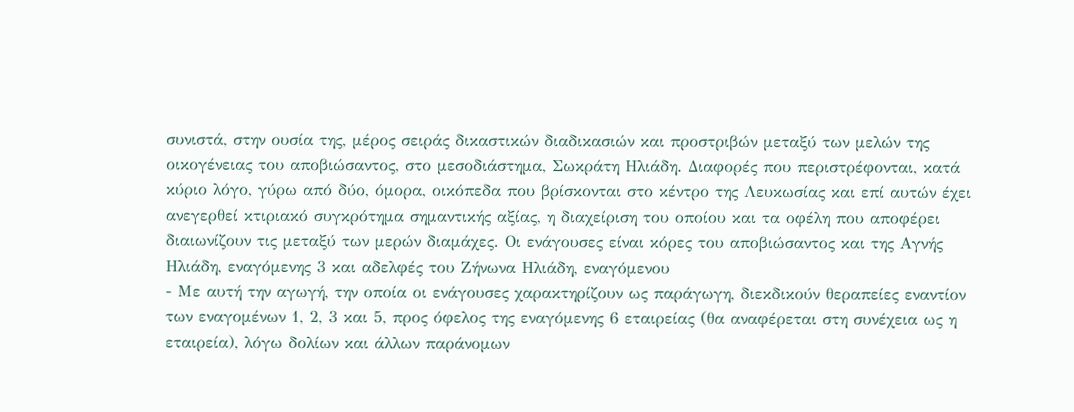συνιστά, στην ουσία της, μέρος σειράς δικαστικών διαδικασιών και προστριβών μεταξύ των μελών της οικογένειας του αποβιώσαντος, στο μεσοδιάστημα, Σωκράτη Ηλιάδη. Διαφορές που περιστρέφονται, κατά κύριο λόγο, γύρω από δύο, όμορα, οικόπεδα που βρίσκονται στο κέντρο της Λευκωσίας και επί αυτών έχει ανεγερθεί κτιριακό συγκρότημα σημαντικής αξίας, η διαχείριση του οποίου και τα οφέλη που αποφέρει διαιωνίζουν τις μεταξύ των μερών διαμάχες. Οι ενάγουσες είναι κόρες του αποβιώσαντος και της Αγνής Ηλιάδη, εναγόμενης 3 και αδελφές του Ζήνωνα Ηλιάδη, εναγόμενου
- Με αυτή την αγωγή, την οποία οι ενάγουσες χαρακτηρίζουν ως παράγωγη, διεκδικούν θεραπείες εναντίον των εναγομένων 1, 2, 3 και 5, προς όφελος της εναγόμενης 6 εταιρείας (θα αναφέρεται στη συνέχεια ως η εταιρεία), λόγω δολίων και άλλων παράνομων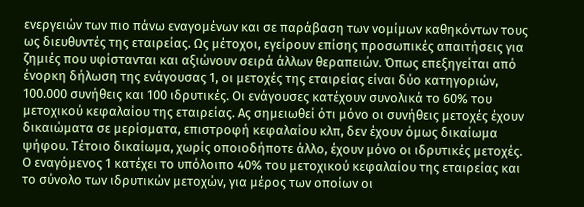ενεργειών των πιο πάνω εναγομένων και σε παράβαση των νομίμων καθηκόντων τους ως διευθυντές της εταιρείας. Ως μέτοχοι, εγείρουν επίσης προσωπικές απαιτήσεις για ζημιές που υφίστανται και αξιώνουν σειρά άλλων θεραπειών. Όπως επεξηγείται από ένορκη δήλωση της ενάγουσας 1, οι μετοχές της εταιρείας είναι δύο κατηγοριών, 100.000 συνήθεις και 100 ιδρυτικές. Οι ενάγουσες κατέχουν συνολικά το 60% του μετοχικού κεφαλαίου της εταιρείας. Ας σημειωθεί ότι μόνο οι συνήθεις μετοχές έχουν δικαιώματα σε μερίσματα, επιστροφή κεφαλαίου κλπ, δεν έχουν όμως δικαίωμα ψήφου. Τέτοιο δικαίωμα, χωρίς οποιοδήποτε άλλο, έχουν μόνο οι ιδρυτικές μετοχές. Ο εναγόμενος 1 κατέχει το υπόλοιπο 40% του μετοχικού κεφαλαίου της εταιρείας και το σύνολο των ιδρυτικών μετοχών, για μέρος των οποίων οι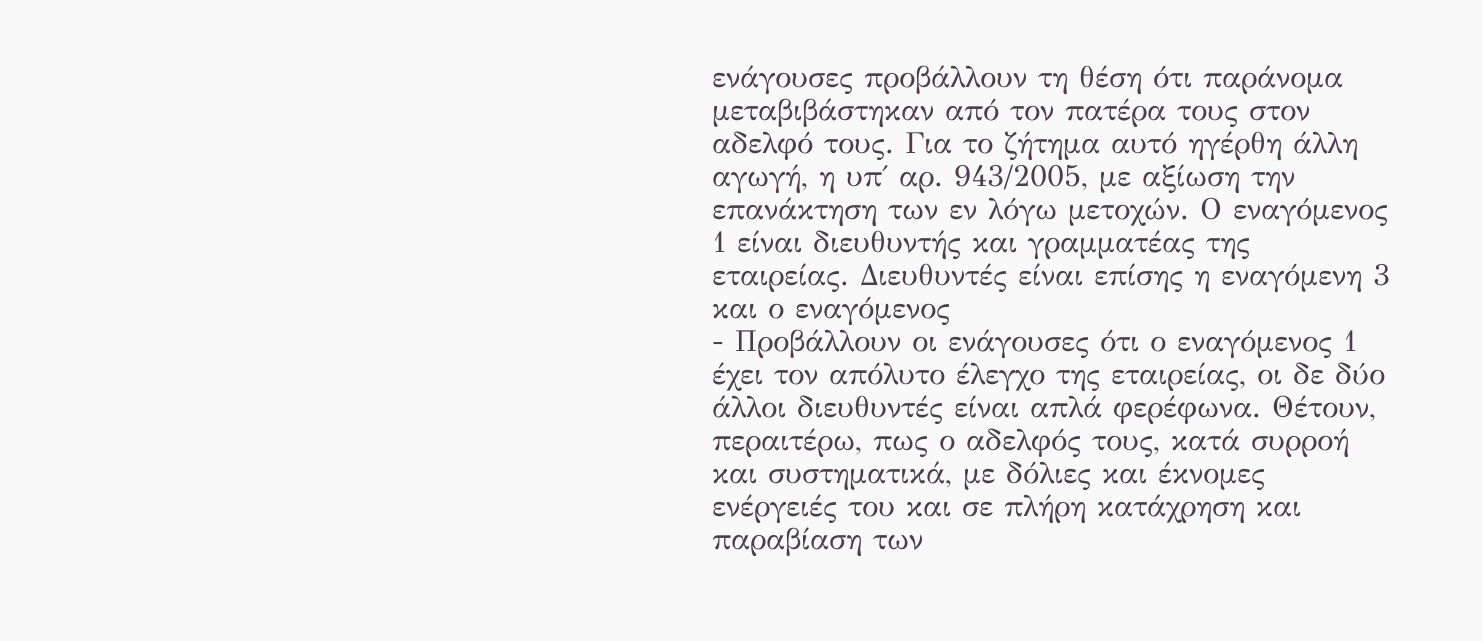ενάγουσες προβάλλουν τη θέση ότι παράνομα μεταβιβάστηκαν από τον πατέρα τους στον αδελφό τους. Για το ζήτημα αυτό ηγέρθη άλλη αγωγή, η υπ΄ αρ. 943/2005, με αξίωση την επανάκτηση των εν λόγω μετοχών. Ο εναγόμενος 1 είναι διευθυντής και γραμματέας της εταιρείας. Διευθυντές είναι επίσης η εναγόμενη 3 και ο εναγόμενος
- Προβάλλουν οι ενάγουσες ότι ο εναγόμενος 1 έχει τον απόλυτο έλεγχο της εταιρείας, οι δε δύο άλλοι διευθυντές είναι απλά φερέφωνα. Θέτουν, περαιτέρω, πως ο αδελφός τους, κατά συρροή και συστηματικά, με δόλιες και έκνομες ενέργειές του και σε πλήρη κατάχρηση και παραβίαση των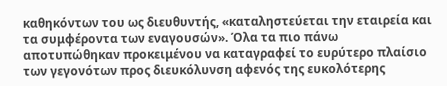καθηκόντων του ως διευθυντής, «καταληστεύεται την εταιρεία και τα συμφέροντα των εναγουσών». Όλα τα πιο πάνω αποτυπώθηκαν προκειμένου να καταγραφεί το ευρύτερο πλαίσιο των γεγονότων προς διευκόλυνση αφενός της ευκολότερης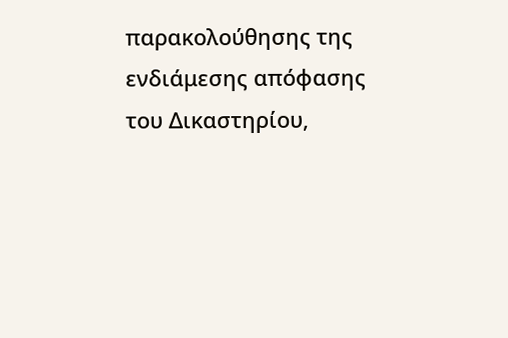παρακολούθησης της ενδιάμεσης απόφασης του Δικαστηρίου,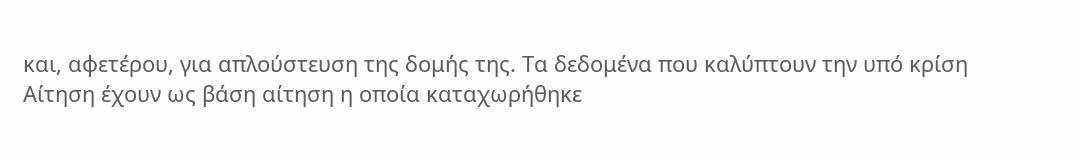και, αφετέρου, για απλούστευση της δομής της. Τα δεδομένα που καλύπτουν την υπό κρίση Αίτηση έχουν ως βάση αίτηση η οποία καταχωρήθηκε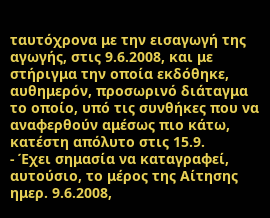ταυτόχρονα με την εισαγωγή της αγωγής, στις 9.6.2008, και με στήριγμα την οποία εκδόθηκε, αυθημερόν, προσωρινό διάταγμα το οποίο, υπό τις συνθήκες που να αναφερθούν αμέσως πιο κάτω, κατέστη απόλυτο στις 15.9.
- Έχει σημασία να καταγραφεί, αυτούσιο, το μέρος της Αίτησης ημερ. 9.6.2008,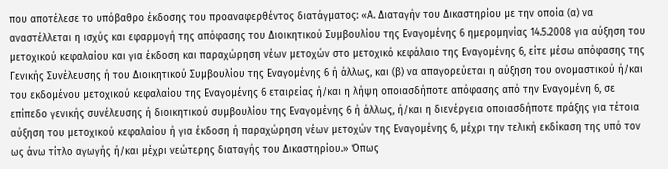που αποτέλεσε το υπόβαθρο έκδοσης του προαναφερθέντος διατάγματος: «Α. Διαταγήν του Δικαστηρίου με την οποία (α) να αναστέλλεται η ισχύς και εφαρμογή της απόφασης του Διοικητικού Συμβουλίου της Εναγομένης 6 ημερομηνίας 14.5.2008 για αύξηση του μετοχικού κεφαλαίου και για έκδοση και παραχώρηση νέων μετοχών στο μετοχικό κεφάλαιο της Εναγομένης 6, είτε μέσω απόφασης της Γενικής Συνέλευσης ή του Διοικητικού Συμβουλίου της Εναγομένης 6 ή άλλως, και (β) να απαγορεύεται η αύξηση του ονομαστικού ή/και του εκδομένου μετοχικού κεφαλαίου της Εναγομένης 6 εταιρείας ή/και η λήψη οποιασδήποτε απόφασης από την Εναγομένη 6, σε επίπεδο γενικής συνέλευσης ή διοικητικού συμβουλίου της Εναγομένης 6 ή άλλως, ή/και η διενέργεια οποιασδήποτε πράξης για τέτοια αύξηση του μετοχικού κεφαλαίου ή για έκδοση ή παραχώρηση νέων μετοχών της Εναγομένης 6, μέχρι την τελική εκδίκαση της υπό τον ως άνω τίτλο αγωγής ή/και μέχρι νεώτερης διαταγής του Δικαστηρίου.» Όπως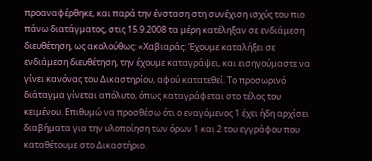προαναφέρθηκε, και παρά την ένσταση στη συνέχιση ισχύς του πιο πάνω διατάγματος, στις 15.9.2008 τα μέρη κατέληξαν σε ενδιάμεση διευθέτηση, ως ακολούθως: «Χαβιαράς: Έχουμε καταλήξει σε ενδιάμεση διευθέτηση, την έχουμε καταγράψει, και εισηγούμαστε να γίνει κανόνας του Δικαστηρίου, αφού κατατεθεί. Το προσωρινό διάταγμα γίνεται απόλυτο, όπως καταγράφεται στο τέλος του κειμένου. Επιθυμώ να προσθέσω ότι ο εναγόμενος 1 έχει ήδη αρχίσει διαβήματα για την υλοποίηση των όρων 1 και 2 του εγγράφου που καταθέτουμε στο Δικαστήριο.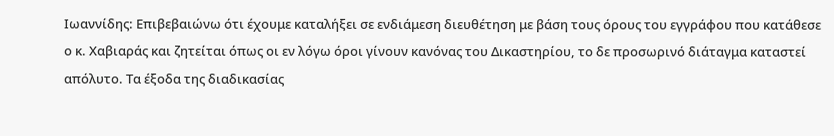Ιωαννίδης: Επιβεβαιώνω ότι έχουμε καταλήξει σε ενδιάμεση διευθέτηση με βάση τους όρους του εγγράφου που κατάθεσε ο κ. Χαβιαράς και ζητείται όπως οι εν λόγω όροι γίνουν κανόνας του Δικαστηρίου, το δε προσωρινό διάταγμα καταστεί απόλυτο. Τα έξοδα της διαδικασίας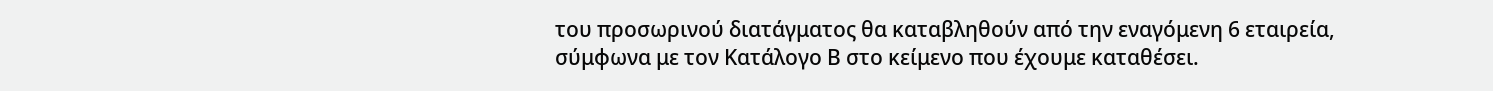του προσωρινού διατάγματος θα καταβληθούν από την εναγόμενη 6 εταιρεία, σύμφωνα με τον Κατάλογο Β στο κείμενο που έχουμε καταθέσει.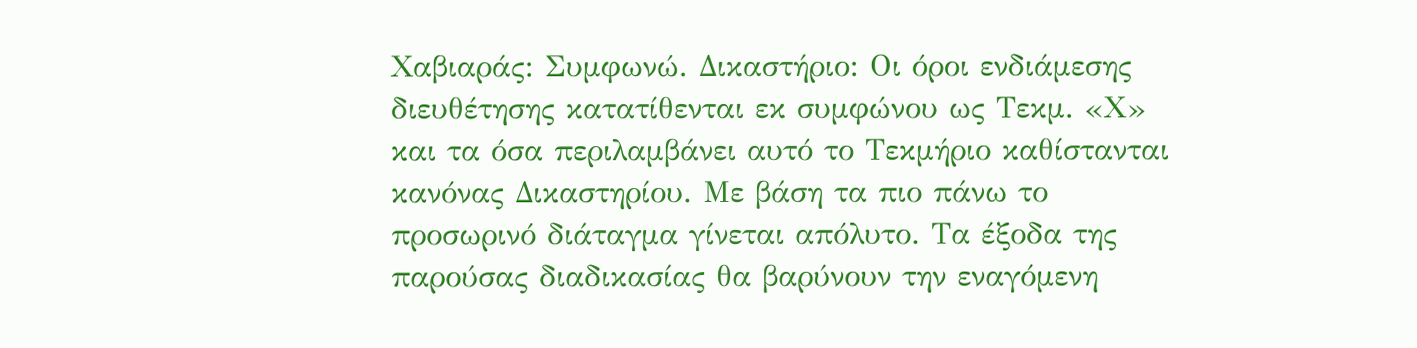Χαβιαράς: Συμφωνώ. Δικαστήριο: Οι όροι ενδιάμεσης διευθέτησης κατατίθενται εκ συμφώνου ως Τεκμ. «Χ» και τα όσα περιλαμβάνει αυτό το Τεκμήριο καθίστανται κανόνας Δικαστηρίου. Με βάση τα πιο πάνω το προσωρινό διάταγμα γίνεται απόλυτο. Τα έξοδα της παρούσας διαδικασίας θα βαρύνουν την εναγόμενη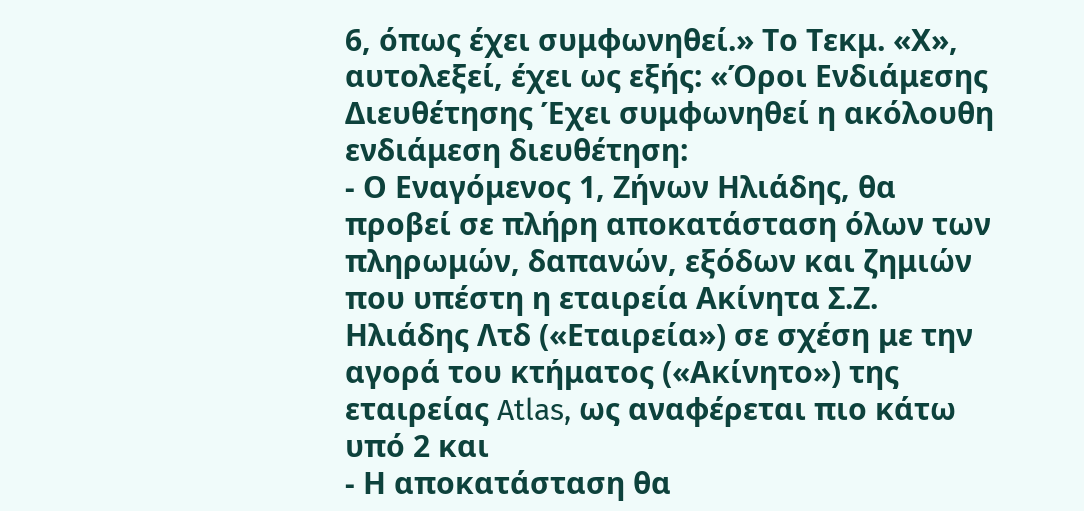6, όπως έχει συμφωνηθεί.» Το Τεκμ. «Χ», αυτολεξεί, έχει ως εξής: «Όροι Ενδιάμεσης Διευθέτησης Έχει συμφωνηθεί η ακόλουθη ενδιάμεση διευθέτηση:
- Ο Εναγόμενος 1, Ζήνων Ηλιάδης, θα προβεί σε πλήρη αποκατάσταση όλων των πληρωμών, δαπανών, εξόδων και ζημιών που υπέστη η εταιρεία Ακίνητα Σ.Ζ. Ηλιάδης Λτδ («Εταιρεία») σε σχέση με την αγορά του κτήματος («Ακίνητο») της εταιρείας Atlas, ως αναφέρεται πιο κάτω υπό 2 και
- Η αποκατάσταση θα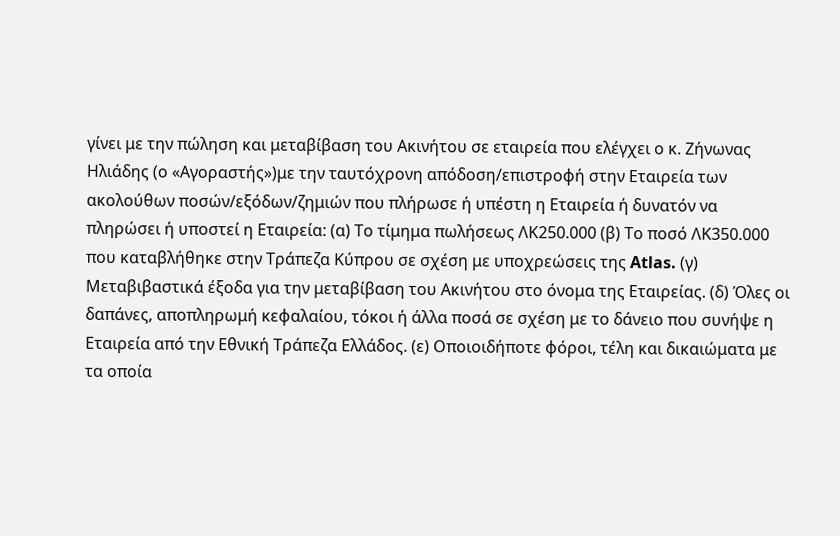γίνει με την πώληση και μεταβίβαση του Ακινήτου σε εταιρεία που ελέγχει ο κ. Ζήνωνας Ηλιάδης (ο «Αγοραστής»)με την ταυτόχρονη απόδοση/επιστροφή στην Εταιρεία των ακολούθων ποσών/εξόδων/ζημιών που πλήρωσε ή υπέστη η Εταιρεία ή δυνατόν να πληρώσει ή υποστεί η Εταιρεία: (α) Το τίμημα πωλήσεως ΛΚ250.000 (β) Το ποσό ΛΚ350.000 που καταβλήθηκε στην Τράπεζα Κύπρου σε σχέση με υποχρεώσεις της Atlas. (γ) Μεταβιβαστικά έξοδα για την μεταβίβαση του Ακινήτου στο όνομα της Εταιρείας. (δ) Όλες οι δαπάνες, αποπληρωμή κεφαλαίου, τόκοι ή άλλα ποσά σε σχέση με το δάνειο που συνήψε η Εταιρεία από την Εθνική Τράπεζα Ελλάδος. (ε) Οποιοιδήποτε φόροι, τέλη και δικαιώματα με τα οποία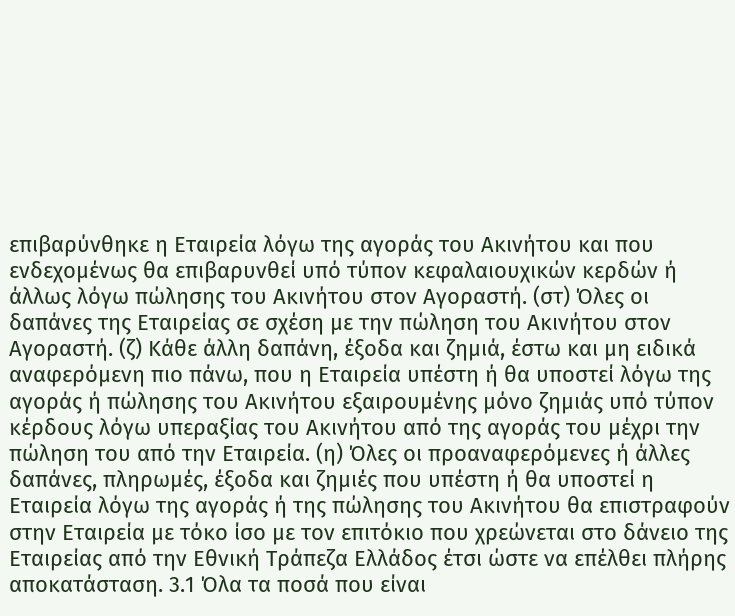επιβαρύνθηκε η Εταιρεία λόγω της αγοράς του Ακινήτου και που ενδεχομένως θα επιβαρυνθεί υπό τύπον κεφαλαιουχικών κερδών ή άλλως λόγω πώλησης του Ακινήτου στον Αγοραστή. (στ) Όλες οι δαπάνες της Εταιρείας σε σχέση με την πώληση του Ακινήτου στον Αγοραστή. (ζ) Κάθε άλλη δαπάνη, έξοδα και ζημιά, έστω και μη ειδικά αναφερόμενη πιο πάνω, που η Εταιρεία υπέστη ή θα υποστεί λόγω της αγοράς ή πώλησης του Ακινήτου εξαιρουμένης μόνο ζημιάς υπό τύπον κέρδους λόγω υπεραξίας του Ακινήτου από της αγοράς του μέχρι την πώληση του από την Εταιρεία. (η) Όλες οι προαναφερόμενες ή άλλες δαπάνες, πληρωμές, έξοδα και ζημιές που υπέστη ή θα υποστεί η Εταιρεία λόγω της αγοράς ή της πώλησης του Ακινήτου θα επιστραφούν στην Εταιρεία με τόκο ίσο με τον επιτόκιο που χρεώνεται στο δάνειο της Εταιρείας από την Εθνική Τράπεζα Ελλάδος έτσι ώστε να επέλθει πλήρης αποκατάσταση. 3.1 Όλα τα ποσά που είναι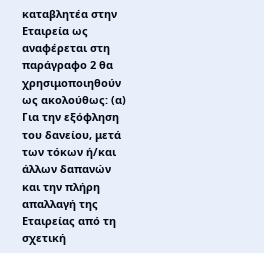καταβλητέα στην Εταιρεία ως αναφέρεται στη παράγραφο 2 θα χρησιμοποιηθούν ως ακολούθως: (α) Για την εξόφληση του δανείου, μετά των τόκων ή/και άλλων δαπανών και την πλήρη απαλλαγή της Εταιρείας από τη σχετική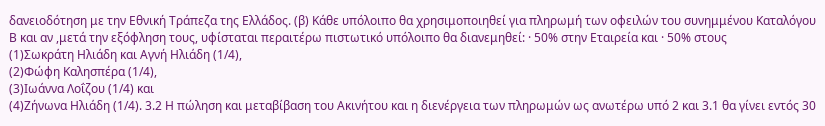δανειοδότηση με την Εθνική Τράπεζα της Ελλάδος. (β) Κάθε υπόλοιπο θα χρησιμοποιηθεί για πληρωμή των οφειλών του συνημμένου Καταλόγου Β και αν ,μετά την εξόφληση τους, υφίσταται περαιτέρω πιστωτικό υπόλοιπο θα διανεμηθεί: · 50% στην Εταιρεία και · 50% στους
(1)Σωκράτη Ηλιάδη και Αγνή Ηλιάδη (1/4),
(2)Φώφη Καλησπέρα (1/4),
(3)Ιωάννα Λοΐζου (1/4) και
(4)Ζήνωνα Ηλιάδη (1/4). 3.2 Η πώληση και μεταβίβαση του Ακινήτου και η διενέργεια των πληρωμών ως ανωτέρω υπό 2 και 3.1 θα γίνει εντός 30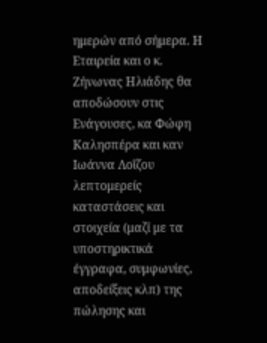ημερών από σήμερα. Η Εταιρεία και ο κ. Ζήνωνας Ηλιάδης θα αποδώσουν στις Ενάγουσες, κα Φώφη Καλησπέρα και καν Ιωάννα Λοΐζου λεπτομερείς καταστάσεις και στοιχεία (μαζί με τα υποστηρικτικά έγγραφα, συμφωνίες, αποδείξεις κλπ) της πώλησης και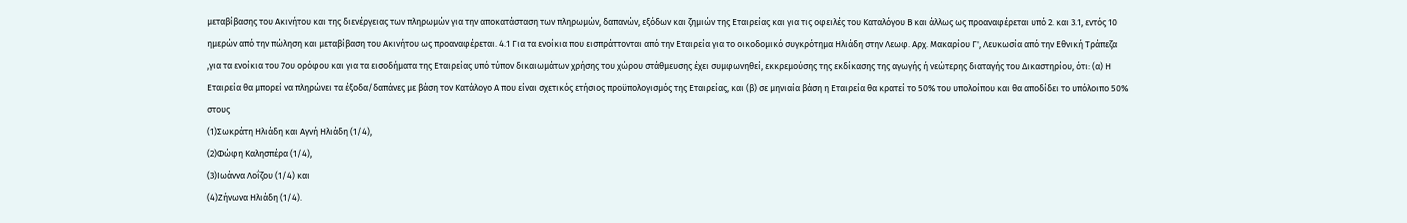μεταβίβασης του Ακινήτου και της διενέργειας των πληρωμών για την αποκατάσταση των πληρωμών, δαπανών, εξόδων και ζημιών της Εταιρείας και για τις οφειλές του Καταλόγου Β και άλλως ως προαναφέρεται υπό 2. και 3.1, εντός 10 ημερών από την πώληση και μεταβίβαση του Ακινήτου ως προαναφέρεται. 4.1 Για τα ενοίκια που εισπράττονται από την Εταιρεία για το οικοδομικό συγκρότημα Ηλιάδη στην Λεωφ. Αρχ. Μακαρίου Γ', Λευκωσία από την Εθνική Τράπεζα ,για τα ενοίκια του 7ου ορόφου και για τα εισοδήματα της Εταιρείας υπό τύπον δικαιωμάτων χρήσης του χώρου στάθμευσης έχει συμφωνηθεί, εκκρεμούσης της εκδίκασης της αγωγής ή νεώτερης διαταγής του Δικαστηρίου, ότι: (α) Η Εταιρεία θα μπορεί να πληρώνει τα έξοδα/δαπάνες με βάση τον Κατάλογο Α που είναι σχετικός ετήσιος προϋπολογισμός της Εταιρείας, και (β) σε μηνιαία βάση η Εταιρεία θα κρατεί το 50% του υπολοίπου και θα αποδίδει το υπόλοιπο 50% στους
(1)Σωκράτη Ηλιάδη και Αγνή Ηλιάδη (1/4),
(2)Φώφη Καλησπέρα (1/4),
(3)Ιωάννα Λοΐζου (1/4) και
(4)Ζήνωνα Ηλιάδη (1/4).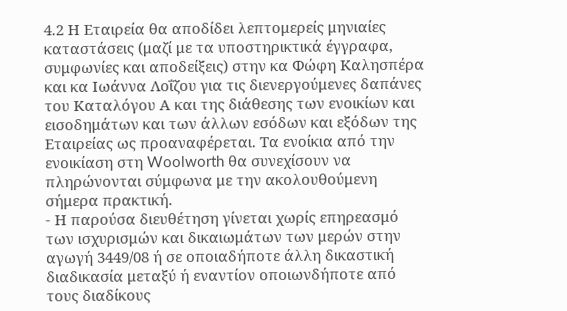4.2 Η Εταιρεία θα αποδίδει λεπτομερείς μηνιαίες καταστάσεις (μαζί με τα υποστηρικτικά έγγραφα, συμφωνίες και αποδείξεις) στην κα Φώφη Καλησπέρα και κα Ιωάννα Λοΐζου για τις διενεργούμενες δαπάνες του Καταλόγου Α και της διάθεσης των ενοικίων και εισοδημάτων και των άλλων εσόδων και εξόδων της Εταιρείας ως προαναφέρεται. Τα ενοίκια από την ενοικίαση στη Woolworth θα συνεχίσουν να πληρώνονται σύμφωνα με την ακολουθούμενη σήμερα πρακτική.
- Η παρούσα διευθέτηση γίνεται χωρίς επηρεασμό των ισχυρισμών και δικαιωμάτων των μερών στην αγωγή 3449/08 ή σε οποιαδήποτε άλλη δικαστική διαδικασία μεταξύ ή εναντίον οποιωνδήποτε από τους διαδίκους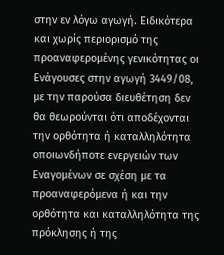στην εν λόγω αγωγή. Ειδικότερα και χωρίς περιορισμό της προαναφερομένης γενικότητας οι Ενάγουσες στην αγωγή 3449/08, με την παρούσα διευθέτηση δεν θα θεωρούνται ότι αποδέχονται την ορθότητα ή καταλληλότητα οποιωνδήποτε ενεργειών των Εναγομένων σε σχέση με τα προαναφερόμενα ή και την ορθότητα και καταλληλότητα της πρόκλησης ή της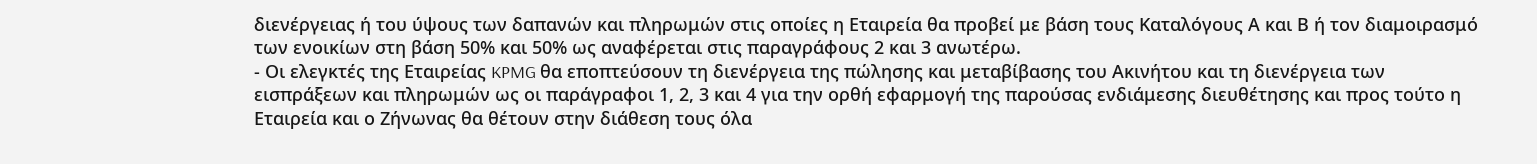διενέργειας ή του ύψους των δαπανών και πληρωμών στις οποίες η Εταιρεία θα προβεί με βάση τους Καταλόγους Α και Β ή τον διαμοιρασμό των ενοικίων στη βάση 50% και 50% ως αναφέρεται στις παραγράφους 2 και 3 ανωτέρω.
- Οι ελεγκτές της Εταιρείας KPMG θα εποπτεύσουν τη διενέργεια της πώλησης και μεταβίβασης του Ακινήτου και τη διενέργεια των εισπράξεων και πληρωμών ως οι παράγραφοι 1, 2, 3 και 4 για την ορθή εφαρμογή της παρούσας ενδιάμεσης διευθέτησης και προς τούτο η Εταιρεία και ο Ζήνωνας θα θέτουν στην διάθεση τους όλα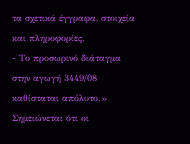τα σχετικά έγγραφα, στοιχεία και πληροφορίες.
- Το προσωρινό διάταγμα στην αγωγή 3449/08 καθίσταται απόλυτο.» Σημειώνεται ότι οι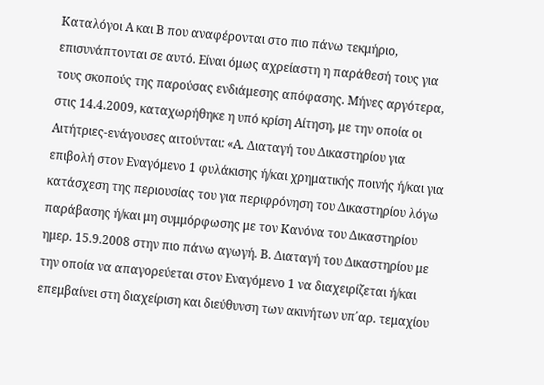Καταλόγοι Α και Β που αναφέρονται στο πιο πάνω τεκμήριο, επισυνάπτονται σε αυτό. Είναι όμως αχρείαστη η παράθεσή τους για τους σκοπούς της παρούσας ενδιάμεσης απόφασης. Μήνες αργότερα, στις 14.4.2009, καταχωρήθηκε η υπό κρίση Αίτηση, με την οποία οι Αιτήτριες-ενάγουσες αιτούνται: «Α. Διαταγή του Δικαστηρίου για επιβολή στον Εναγόμενο 1 φυλάκισης ή/και χρηματικής ποινής ή/και για κατάσχεση της περιουσίας του για περιφρόνηση του Δικαστηρίου λόγω παράβασης ή/και μη συμμόρφωσης με τον Κανόνα του Δικαστηρίου ημερ. 15.9.2008 στην πιο πάνω αγωγή. Β. Διαταγή του Δικαστηρίου με την οποία να απαγορεύεται στον Εναγόμενο 1 να διαχειρίζεται ή/και επεμβαίνει στη διαχείριση και διεύθυνση των ακινήτων υπ΄αρ. τεμαχίου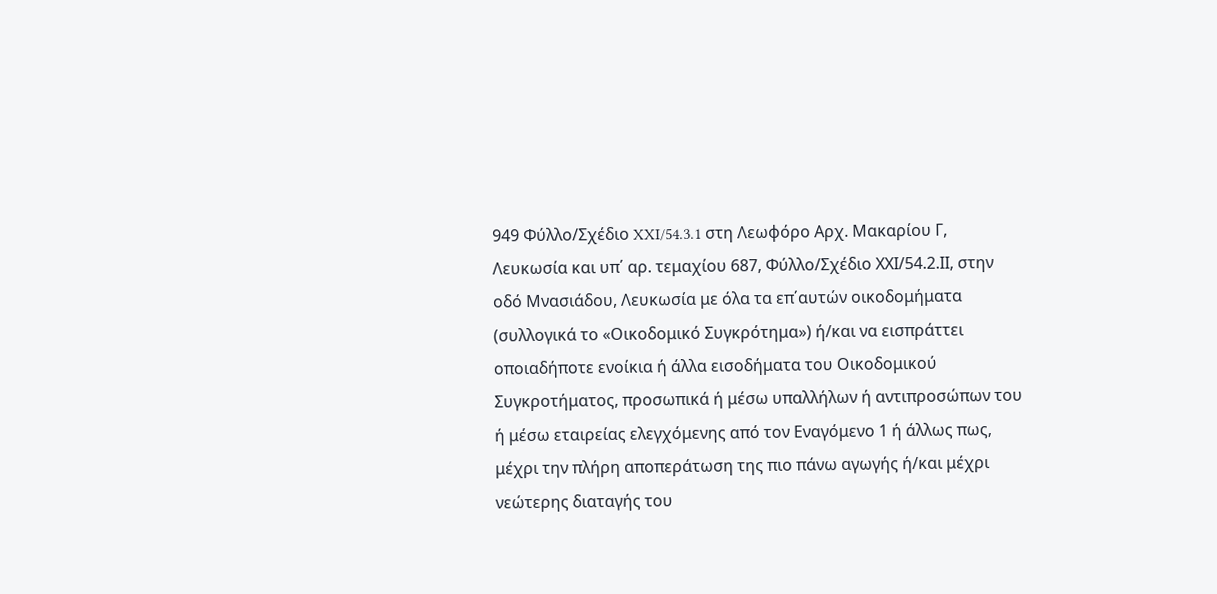949 Φύλλο/Σχέδιο XXI/54.3.1 στη Λεωφόρο Αρχ. Μακαρίου Γ, Λευκωσία και υπ΄ αρ. τεμαχίου 687, Φύλλο/Σχέδιο ΧΧΙ/54.2.ΙΙ, στην οδό Μνασιάδου, Λευκωσία με όλα τα επ΄αυτών οικοδομήματα (συλλογικά το «Οικοδομικό Συγκρότημα») ή/και να εισπράττει οποιαδήποτε ενοίκια ή άλλα εισοδήματα του Οικοδομικού Συγκροτήματος, προσωπικά ή μέσω υπαλλήλων ή αντιπροσώπων του ή μέσω εταιρείας ελεγχόμενης από τον Εναγόμενο 1 ή άλλως πως, μέχρι την πλήρη αποπεράτωση της πιο πάνω αγωγής ή/και μέχρι νεώτερης διαταγής του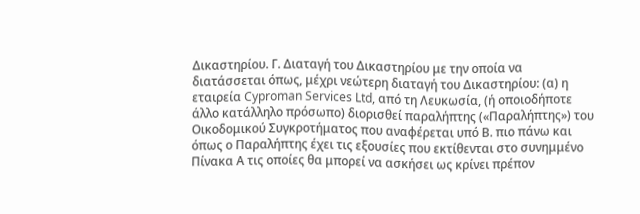Δικαστηρίου. Γ. Διαταγή του Δικαστηρίου με την οποία να διατάσσεται όπως, μέχρι νεώτερη διαταγή του Δικαστηρίου: (α) η εταιρεία Cyproman Services Ltd, από τη Λευκωσία, (ή οποιοδήποτε άλλο κατάλληλο πρόσωπο) διορισθεί παραλήπτης («Παραλήπτης») του Οικοδομικού Συγκροτήματος που αναφέρεται υπό Β. πιο πάνω και όπως ο Παραλήπτης έχει τις εξουσίες που εκτίθενται στο συνημμένο Πίνακα Α τις οποίες θα μπορεί να ασκήσει ως κρίνει πρέπον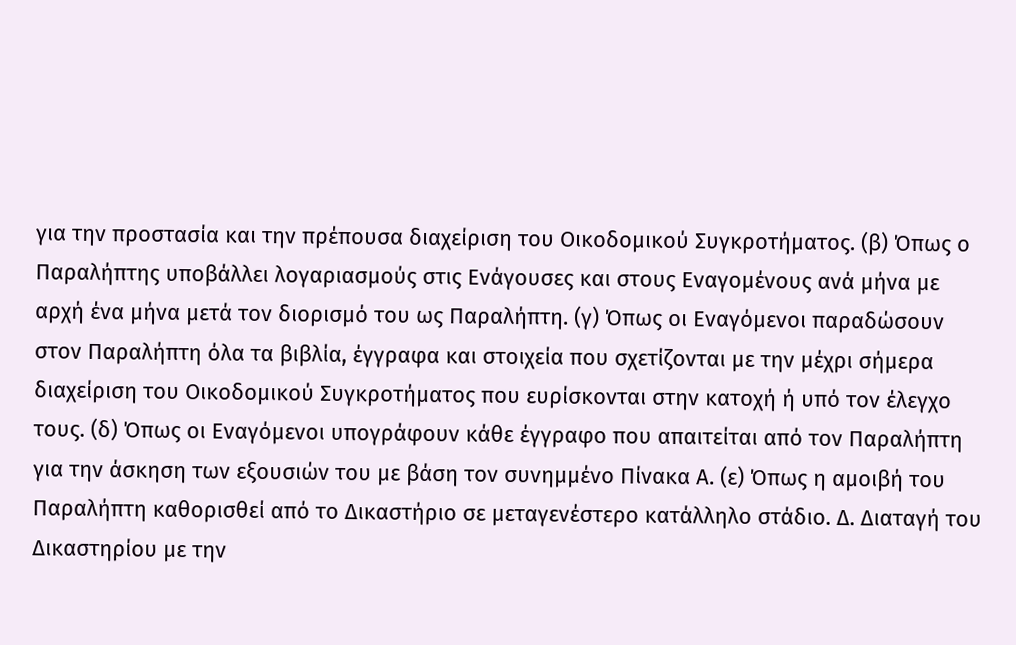για την προστασία και την πρέπουσα διαχείριση του Οικοδομικού Συγκροτήματος. (β) Όπως ο Παραλήπτης υποβάλλει λογαριασμούς στις Ενάγουσες και στους Εναγομένους ανά μήνα με αρχή ένα μήνα μετά τον διορισμό του ως Παραλήπτη. (γ) Όπως οι Εναγόμενοι παραδώσουν στον Παραλήπτη όλα τα βιβλία, έγγραφα και στοιχεία που σχετίζονται με την μέχρι σήμερα διαχείριση του Οικοδομικού Συγκροτήματος που ευρίσκονται στην κατοχή ή υπό τον έλεγχο τους. (δ) Όπως οι Εναγόμενοι υπογράφουν κάθε έγγραφο που απαιτείται από τον Παραλήπτη για την άσκηση των εξουσιών του με βάση τον συνημμένο Πίνακα Α. (ε) Όπως η αμοιβή του Παραλήπτη καθορισθεί από το Δικαστήριο σε μεταγενέστερο κατάλληλο στάδιο. Δ. Διαταγή του Δικαστηρίου με την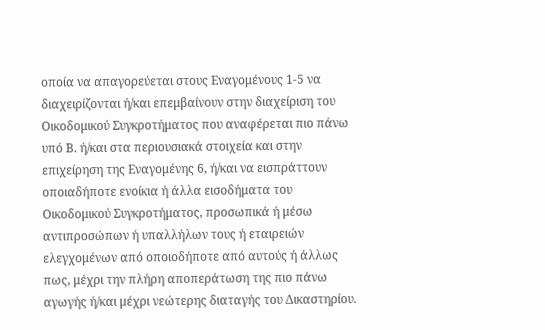οποία να απαγορεύεται στους Εναγομένους 1-5 να διαχειρίζονται ή/και επεμβαίνουν στην διαχείριση του Οικοδομικού Συγκροτήματος που αναφέρεται πιο πάνω υπό Β. ή/και στα περιουσιακά στοιχεία και στην επιχείρηση της Εναγομένης 6, ή/και να εισπράττουν οποιαδήποτε ενοίκια ή άλλα εισοδήματα του Οικοδομικού Συγκροτήματος, προσωπικά ή μέσω αντιπροσώπων ή υπαλλήλων τους ή εταιρειών ελεγχομένων από οποιοδήποτε από αυτούς ή άλλως πως, μέχρι την πλήρη αποπεράτωση της πιο πάνω αγωγής ή/και μέχρι νεώτερης διαταγής του Δικαστηρίου.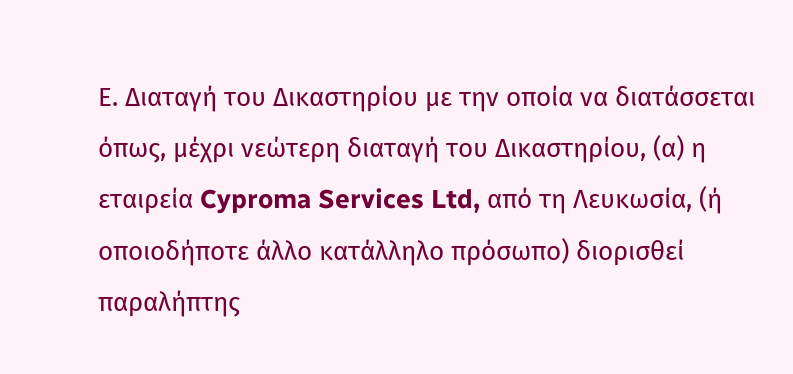Ε. Διαταγή του Δικαστηρίου με την οποία να διατάσσεται όπως, μέχρι νεώτερη διαταγή του Δικαστηρίου, (α) η εταιρεία Cyproma Services Ltd, από τη Λευκωσία, (ή οποιοδήποτε άλλο κατάλληλο πρόσωπο) διορισθεί παραλήπτης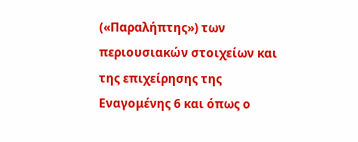(«Παραλήπτης») των περιουσιακών στοιχείων και της επιχείρησης της Εναγομένης 6 και όπως ο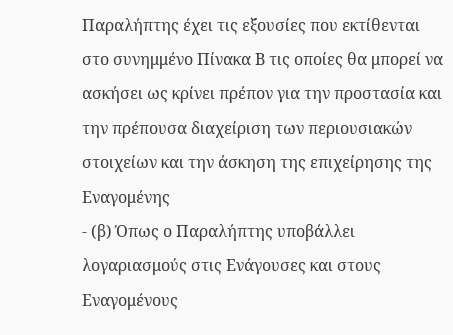Παραλήπτης έχει τις εξουσίες που εκτίθενται στο συνημμένο Πίνακα Β τις οποίες θα μπορεί να ασκήσει ως κρίνει πρέπον για την προστασία και την πρέπουσα διαχείριση των περιουσιακών στοιχείων και την άσκηση της επιχείρησης της Εναγομένης
- (β) Όπως ο Παραλήπτης υποβάλλει λογαριασμούς στις Ενάγουσες και στους Εναγομένους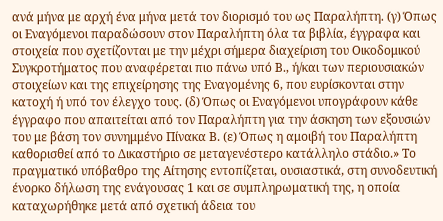ανά μήνα με αρχή ένα μήνα μετά τον διορισμό του ως Παραλήπτη. (γ) Όπως οι Εναγόμενοι παραδώσουν στον Παραλήπτη όλα τα βιβλία, έγγραφα και στοιχεία που σχετίζονται με την μέχρι σήμερα διαχείριση του Οικοδομικού Συγκροτήματος που αναφέρεται πιο πάνω υπό Β., ή/και των περιουσιακών στοιχείων και της επιχείρησης της Εναγομένης 6, που ευρίσκονται στην κατοχή ή υπό τον έλεγχο τους. (δ) Όπως οι Εναγόμενοι υπογράφουν κάθε έγγραφο που απαιτείται από τον Παραλήπτη για την άσκηση των εξουσιών του με βάση τον συνημμένο Πίνακα Β. (ε) Όπως η αμοιβή του Παραλήπτη καθορισθεί από το Δικαστήριο σε μεταγενέστερο κατάλληλο στάδιο.» Το πραγματικό υπόβαθρο της Αίτησης εντοπίζεται, ουσιαστικά, στη συνοδευτική ένορκο δήλωση της ενάγουσας 1 και σε συμπληρωματική της, η οποία καταχωρήθηκε μετά από σχετική άδεια του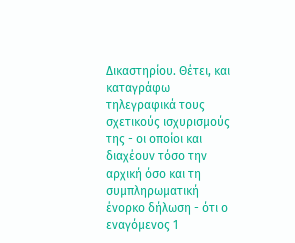Δικαστηρίου. Θέτει, και καταγράφω τηλεγραφικά τους σχετικούς ισχυρισμούς της - οι οποίοι και διαχέουν τόσο την αρχική όσο και τη συμπληρωματική ένορκο δήλωση - ότι ο εναγόμενος 1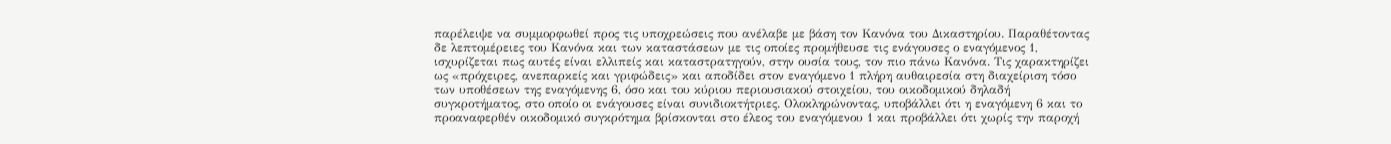παρέλειψε να συμμορφωθεί προς τις υποχρεώσεις που ανέλαβε με βάση τον Κανόνα του Δικαστηρίου. Παραθέτοντας δε λεπτομέρειες του Κανόνα και των καταστάσεων με τις οποίες προμήθευσε τις ενάγουσες ο εναγόμενος 1, ισχυρίζεται πως αυτές είναι ελλιπείς και καταστρατηγούν, στην ουσία τους, τον πιο πάνω Κανόνα. Τις χαρακτηρίζει ως «πρόχειρες, ανεπαρκείς και γριφώδεις» και αποδίδει στον εναγόμενο 1 πλήρη αυθαιρεσία στη διαχείριση τόσο των υποθέσεων της εναγόμενης 6, όσο και του κύριου περιουσιακού στοιχείου, του οικοδομικού δηλαδή συγκροτήματος, στο οποίο οι ενάγουσες είναι συνιδιοκτήτριες. Ολοκληρώνοντας, υποβάλλει ότι η εναγόμενη 6 και το προαναφερθέν οικοδομικό συγκρότημα βρίσκονται στο έλεος του εναγόμενου 1 και προβάλλει ότι χωρίς την παροχή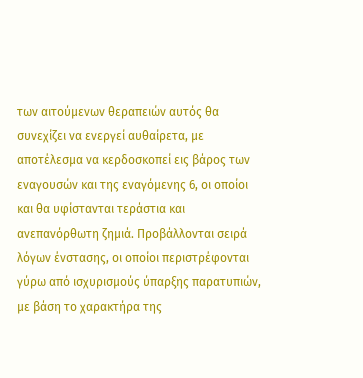των αιτούμενων θεραπειών αυτός θα συνεχίζει να ενεργεί αυθαίρετα, με αποτέλεσμα να κερδοσκοπεί εις βάρος των εναγουσών και της εναγόμενης 6, οι οποίοι και θα υφίστανται τεράστια και ανεπανόρθωτη ζημιά. Προβάλλονται σειρά λόγων ένστασης, οι οποίοι περιστρέφονται γύρω από ισχυρισμούς ύπαρξης παρατυπιών, με βάση το χαρακτήρα της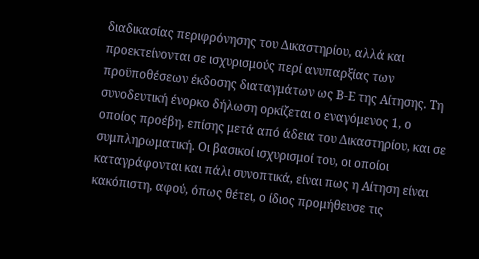διαδικασίας περιφρόνησης του Δικαστηρίου, αλλά και προεκτείνονται σε ισχυρισμούς περί ανυπαρξίας των προϋποθέσεων έκδοσης διαταγμάτων ως Β-Ε της Αίτησης. Τη συνοδευτική ένορκο δήλωση ορκίζεται ο εναγόμενος 1, ο οποίος προέβη, επίσης μετά από άδεια του Δικαστηρίου, και σε συμπληρωματική. Οι βασικοί ισχυρισμοί του, οι οποίοι καταγράφονται και πάλι συνοπτικά, είναι πως η Αίτηση είναι κακόπιστη, αφού, όπως θέτει, ο ίδιος προμήθευσε τις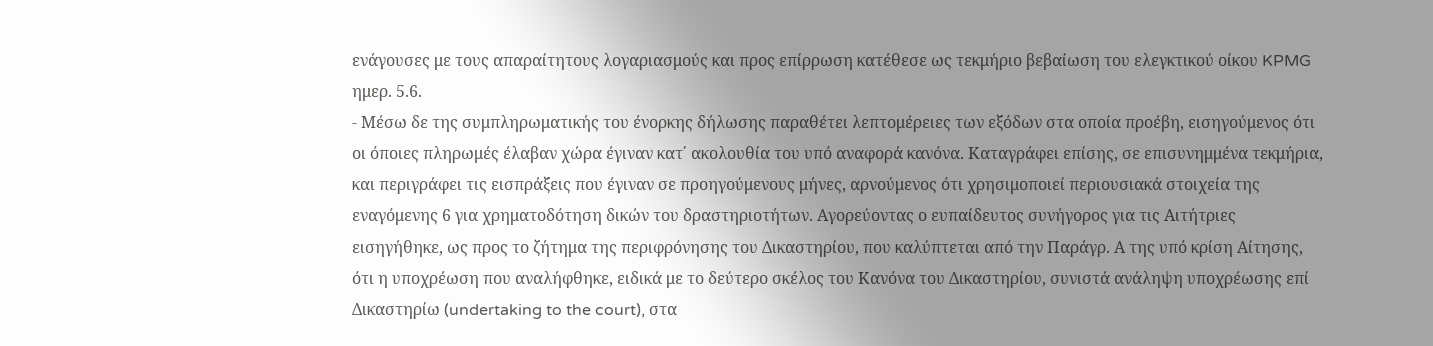ενάγουσες με τους απαραίτητους λογαριασμούς και προς επίρρωση κατέθεσε ως τεκμήριο βεβαίωση του ελεγκτικού οίκου KPMG ημερ. 5.6.
- Μέσω δε της συμπληρωματικής του ένορκης δήλωσης παραθέτει λεπτομέρειες των εξόδων στα οποία προέβη, εισηγούμενος ότι οι όποιες πληρωμές έλαβαν χώρα έγιναν κατ΄ ακολουθία του υπό αναφορά κανόνα. Καταγράφει επίσης, σε επισυνημμένα τεκμήρια, και περιγράφει τις εισπράξεις που έγιναν σε προηγούμενους μήνες, αρνούμενος ότι χρησιμοποιεί περιουσιακά στοιχεία της εναγόμενης 6 για χρηματοδότηση δικών του δραστηριοτήτων. Αγορεύοντας ο ευπαίδευτος συνήγορος για τις Αιτήτριες εισηγήθηκε, ως προς το ζήτημα της περιφρόνησης του Δικαστηρίου, που καλύπτεται από την Παράγρ. Α της υπό κρίση Αίτησης, ότι η υποχρέωση που αναλήφθηκε, ειδικά με το δεύτερο σκέλος του Κανόνα του Δικαστηρίου, συνιστά ανάληψη υποχρέωσης επί Δικαστηρίω (undertaking to the court), στα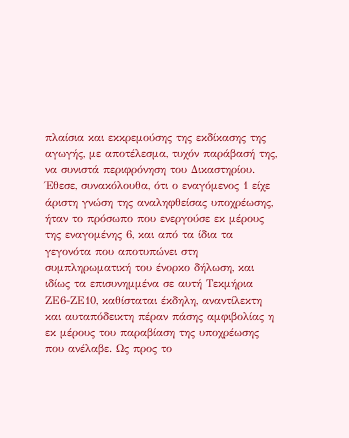πλαίσια και εκκρεμούσης της εκδίκασης της αγωγής, με αποτέλεσμα, τυχόν παράβασή της, να συνιστά περιφρόνηση του Δικαστηρίου. Έθεσε, συνακόλουθα, ότι ο εναγόμενος 1 είχε άριστη γνώση της αναληφθείσας υποχρέωσης, ήταν το πρόσωπο που ενεργούσε εκ μέρους της εναγομένης 6, και από τα ίδια τα γεγονότα που αποτυπώνει στη συμπληρωματική του ένορκο δήλωση, και ιδίως τα επισυνημμένα σε αυτή Τεκμήρια ΖΕ6-ΖΕ10, καθίσταται έκδηλη, αναντίλεκτη και αυταπόδεικτη πέραν πάσης αμφιβολίας η εκ μέρους του παραβίαση της υποχρέωσης που ανέλαβε. Ως προς το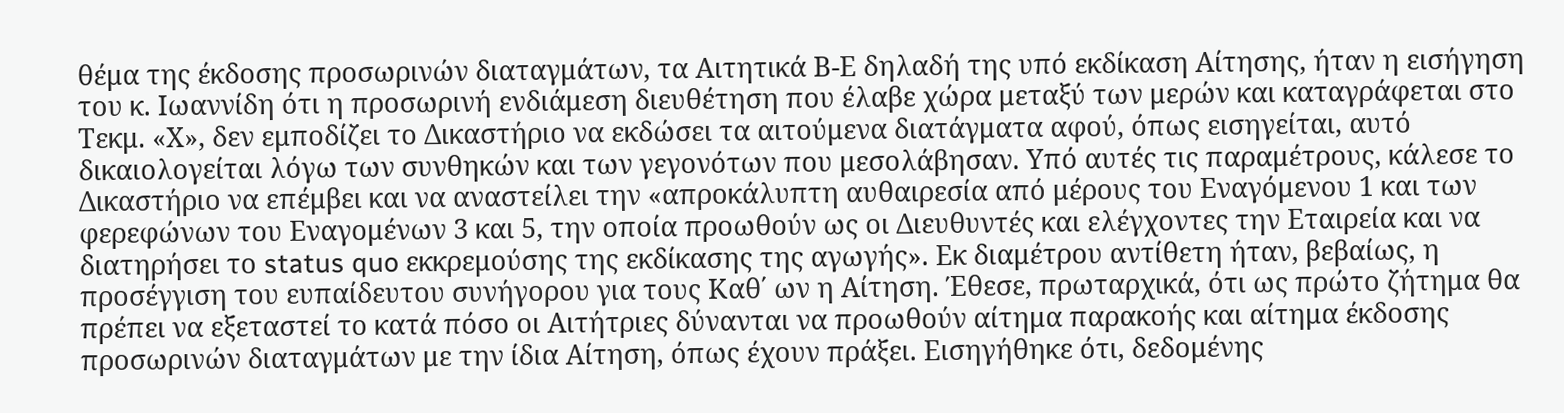θέμα της έκδοσης προσωρινών διαταγμάτων, τα Αιτητικά Β-Ε δηλαδή της υπό εκδίκαση Αίτησης, ήταν η εισήγηση του κ. Ιωαννίδη ότι η προσωρινή ενδιάμεση διευθέτηση που έλαβε χώρα μεταξύ των μερών και καταγράφεται στο Τεκμ. «Χ», δεν εμποδίζει το Δικαστήριο να εκδώσει τα αιτούμενα διατάγματα αφού, όπως εισηγείται, αυτό δικαιολογείται λόγω των συνθηκών και των γεγονότων που μεσολάβησαν. Υπό αυτές τις παραμέτρους, κάλεσε το Δικαστήριο να επέμβει και να αναστείλει την «απροκάλυπτη αυθαιρεσία από μέρους του Εναγόμενου 1 και των φερεφώνων του Εναγομένων 3 και 5, την οποία προωθούν ως οι Διευθυντές και ελέγχοντες την Εταιρεία και να διατηρήσει το status quo εκκρεμούσης της εκδίκασης της αγωγής». Εκ διαμέτρου αντίθετη ήταν, βεβαίως, η προσέγγιση του ευπαίδευτου συνήγορου για τους Καθ΄ ων η Αίτηση. Έθεσε, πρωταρχικά, ότι ως πρώτο ζήτημα θα πρέπει να εξεταστεί το κατά πόσο οι Αιτήτριες δύνανται να προωθούν αίτημα παρακοής και αίτημα έκδοσης προσωρινών διαταγμάτων με την ίδια Αίτηση, όπως έχουν πράξει. Εισηγήθηκε ότι, δεδομένης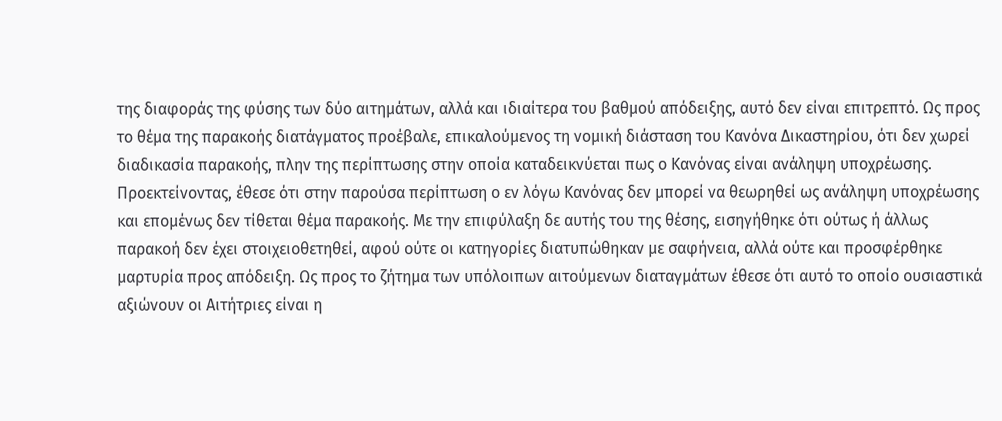της διαφοράς της φύσης των δύο αιτημάτων, αλλά και ιδιαίτερα του βαθμού απόδειξης, αυτό δεν είναι επιτρεπτό. Ως προς το θέμα της παρακοής διατάγματος προέβαλε, επικαλούμενος τη νομική διάσταση του Κανόνα Δικαστηρίου, ότι δεν χωρεί διαδικασία παρακοής, πλην της περίπτωσης στην οποία καταδεικνύεται πως ο Κανόνας είναι ανάληψη υποχρέωσης. Προεκτείνοντας, έθεσε ότι στην παρούσα περίπτωση ο εν λόγω Κανόνας δεν μπορεί να θεωρηθεί ως ανάληψη υποχρέωσης και επομένως δεν τίθεται θέμα παρακοής. Με την επιφύλαξη δε αυτής του της θέσης, εισηγήθηκε ότι ούτως ή άλλως παρακοή δεν έχει στοιχειοθετηθεί, αφού ούτε οι κατηγορίες διατυπώθηκαν με σαφήνεια, αλλά ούτε και προσφέρθηκε μαρτυρία προς απόδειξη. Ως προς το ζήτημα των υπόλοιπων αιτούμενων διαταγμάτων έθεσε ότι αυτό το οποίο ουσιαστικά αξιώνουν οι Αιτήτριες είναι η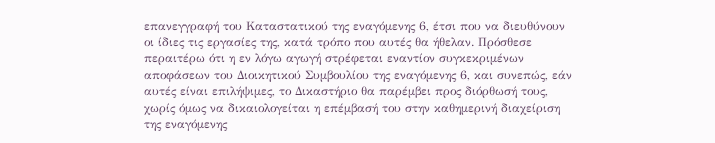επανεγγραφή του Καταστατικού της εναγόμενης 6, έτσι που να διευθύνουν οι ίδιες τις εργασίες της, κατά τρόπο που αυτές θα ήθελαν. Πρόσθεσε περαιτέρω ότι η εν λόγω αγωγή στρέφεται εναντίον συγκεκριμένων αποφάσεων του Διοικητικού Συμβουλίου της εναγόμενης 6, και συνεπώς, εάν αυτές είναι επιλήψιμες, το Δικαστήριο θα παρέμβει προς διόρθωσή τους, χωρίς όμως να δικαιολογείται η επέμβασή του στην καθημερινή διαχείριση της εναγόμενης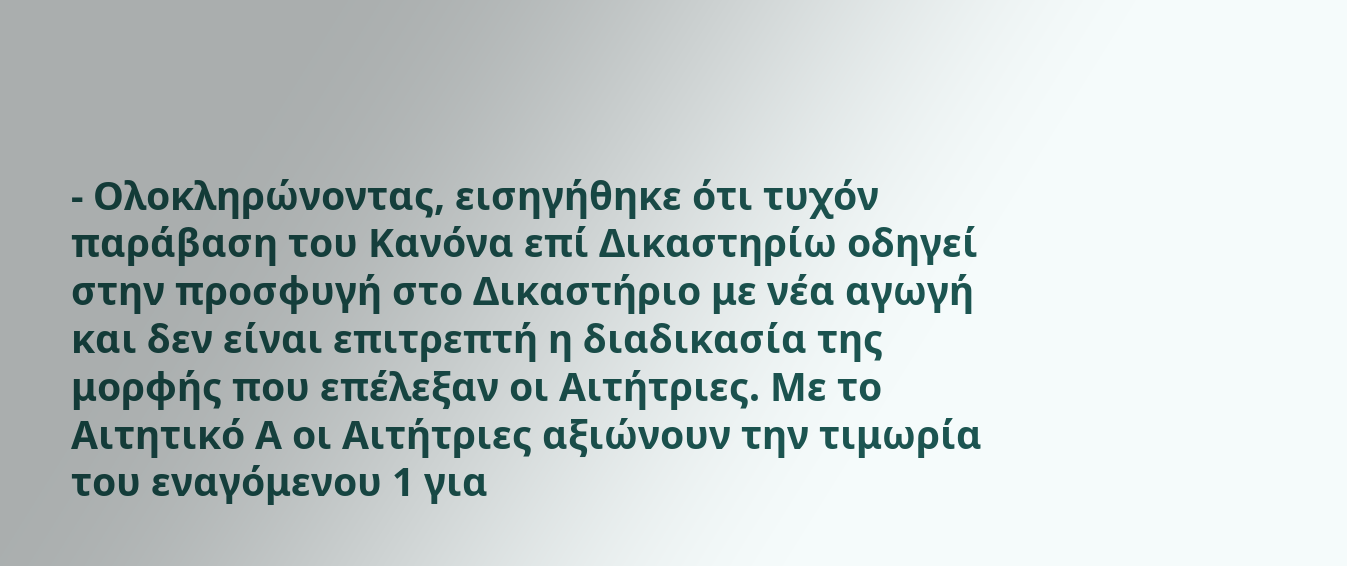- Ολοκληρώνοντας, εισηγήθηκε ότι τυχόν παράβαση του Κανόνα επί Δικαστηρίω οδηγεί στην προσφυγή στο Δικαστήριο με νέα αγωγή και δεν είναι επιτρεπτή η διαδικασία της μορφής που επέλεξαν οι Αιτήτριες. Με το Αιτητικό Α οι Αιτήτριες αξιώνουν την τιμωρία του εναγόμενου 1 για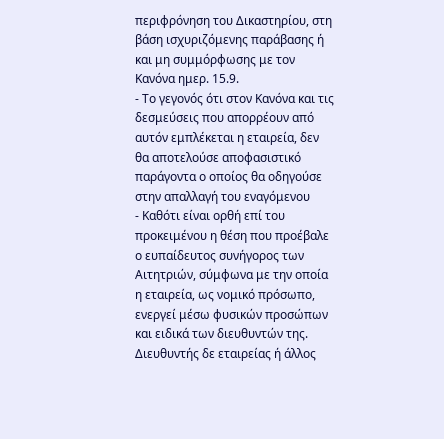περιφρόνηση του Δικαστηρίου, στη βάση ισχυριζόμενης παράβασης ή και μη συμμόρφωσης με τον Κανόνα ημερ. 15.9.
- Το γεγονός ότι στον Κανόνα και τις δεσμεύσεις που απορρέουν από αυτόν εμπλέκεται η εταιρεία, δεν θα αποτελούσε αποφασιστικό παράγοντα ο οποίος θα οδηγούσε στην απαλλαγή του εναγόμενου
- Καθότι είναι ορθή επί του προκειμένου η θέση που προέβαλε ο ευπαίδευτος συνήγορος των Αιτητριών, σύμφωνα με την οποία η εταιρεία, ως νομικό πρόσωπο, ενεργεί μέσω φυσικών προσώπων και ειδικά των διευθυντών της. Διευθυντής δε εταιρείας ή άλλος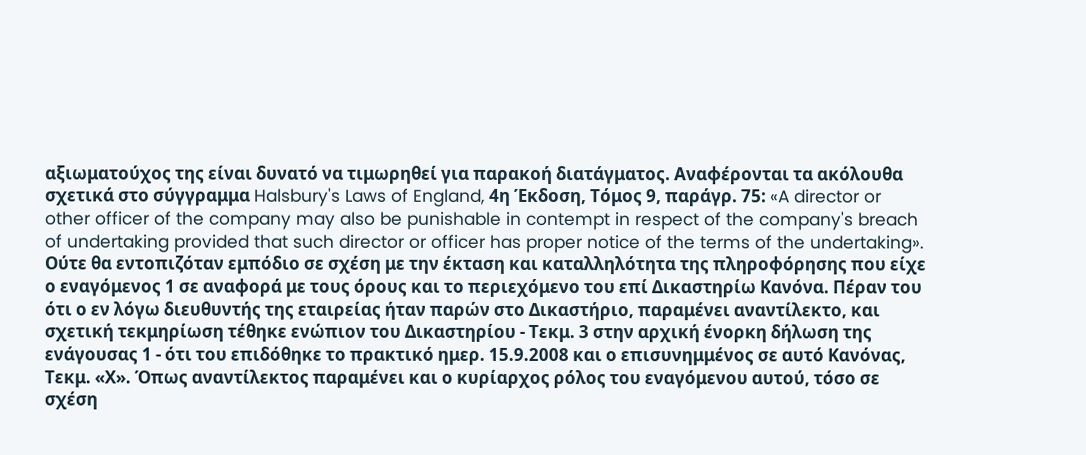αξιωματούχος της είναι δυνατό να τιμωρηθεί για παρακοή διατάγματος. Αναφέρονται τα ακόλουθα σχετικά στο σύγγραμμα Halsbury's Laws of England, 4η Έκδοση, Τόμος 9, παράγρ. 75: «A director or other officer of the company may also be punishable in contempt in respect of the company's breach of undertaking provided that such director or officer has proper notice of the terms of the undertaking». Ούτε θα εντοπιζόταν εμπόδιο σε σχέση με την έκταση και καταλληλότητα της πληροφόρησης που είχε ο εναγόμενος 1 σε αναφορά με τους όρους και το περιεχόμενο του επί Δικαστηρίω Κανόνα. Πέραν του ότι ο εν λόγω διευθυντής της εταιρείας ήταν παρών στο Δικαστήριο, παραμένει αναντίλεκτο, και σχετική τεκμηρίωση τέθηκε ενώπιον του Δικαστηρίου - Τεκμ. 3 στην αρχική ένορκη δήλωση της ενάγουσας 1 - ότι του επιδόθηκε το πρακτικό ημερ. 15.9.2008 και ο επισυνημμένος σε αυτό Κανόνας, Τεκμ. «Χ». Όπως αναντίλεκτος παραμένει και ο κυρίαρχος ρόλος του εναγόμενου αυτού, τόσο σε σχέση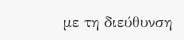με τη διεύθυνση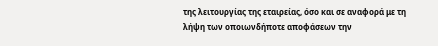της λειτουργίας της εταιρείας, όσο και σε αναφορά με τη λήψη των οποιωνδήποτε αποφάσεων την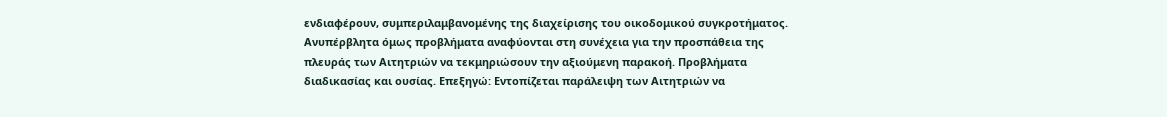ενδιαφέρουν, συμπεριλαμβανομένης της διαχείρισης του οικοδομικού συγκροτήματος. Ανυπέρβλητα όμως προβλήματα αναφύονται στη συνέχεια για την προσπάθεια της πλευράς των Αιτητριών να τεκμηριώσουν την αξιούμενη παρακοή. Προβλήματα διαδικασίας και ουσίας. Επεξηγώ: Εντοπίζεται παράλειψη των Αιτητριών να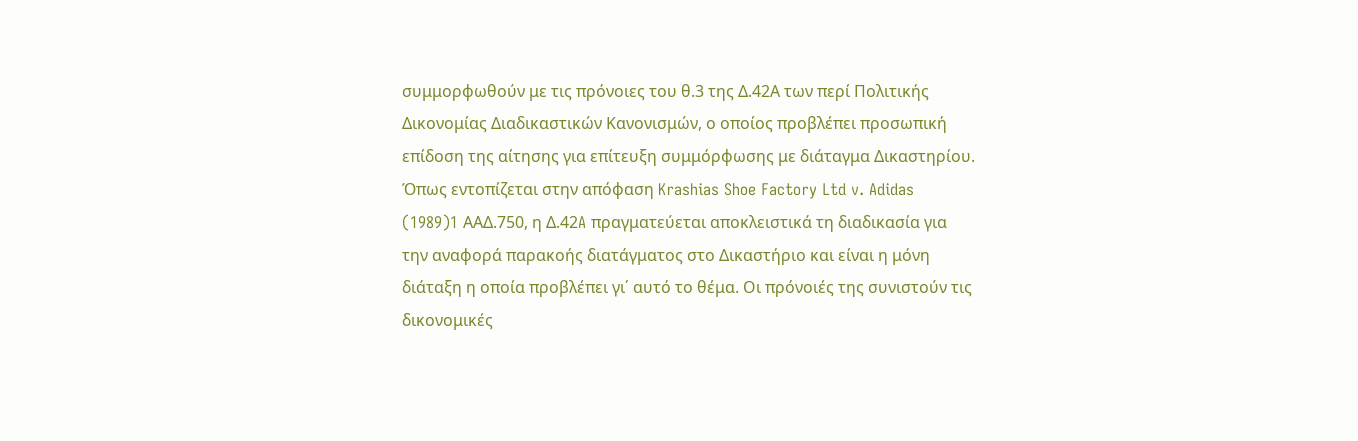συμμορφωθούν με τις πρόνοιες του θ.3 της Δ.42Α των περί Πολιτικής Δικονομίας Διαδικαστικών Κανονισμών, ο οποίος προβλέπει προσωπική επίδοση της αίτησης για επίτευξη συμμόρφωσης με διάταγμα Δικαστηρίου. Όπως εντοπίζεται στην απόφαση Krashias Shoe Factory Ltd v. Adidas
(1989)1 AAΔ.750, η Δ.42A πραγματεύεται αποκλειστικά τη διαδικασία για την αναφορά παρακοής διατάγματος στο Δικαστήριο και είναι η μόνη διάταξη η οποία προβλέπει γι΄ αυτό το θέμα. Οι πρόνοιές της συνιστούν τις δικονομικές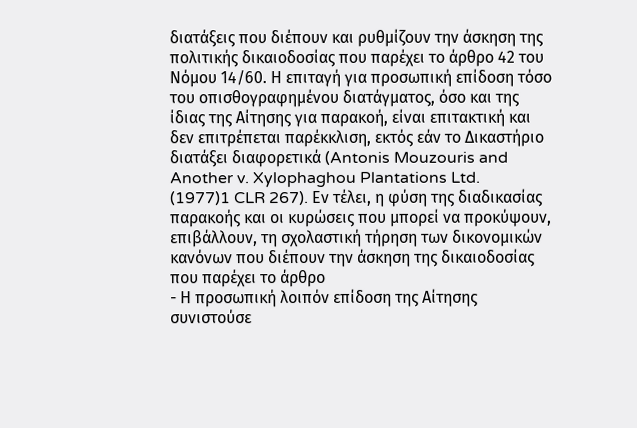διατάξεις που διέπουν και ρυθμίζουν την άσκηση της πολιτικής δικαιοδοσίας που παρέχει το άρθρο 42 του Νόμου 14/60. Η επιταγή για προσωπική επίδοση τόσο του οπισθογραφημένου διατάγματος, όσο και της ίδιας της Αίτησης για παρακοή, είναι επιτακτική και δεν επιτρέπεται παρέκκλιση, εκτός εάν το Δικαστήριο διατάξει διαφορετικά (Antonis Mouzouris and Another v. Xylophaghou Plantations Ltd.
(1977)1 CLR 267). Εν τέλει, η φύση της διαδικασίας παρακοής και οι κυρώσεις που μπορεί να προκύψουν, επιβάλλουν, τη σχολαστική τήρηση των δικονομικών κανόνων που διέπουν την άσκηση της δικαιοδοσίας που παρέχει το άρθρο
- Η προσωπική λοιπόν επίδοση της Αίτησης συνιστούσε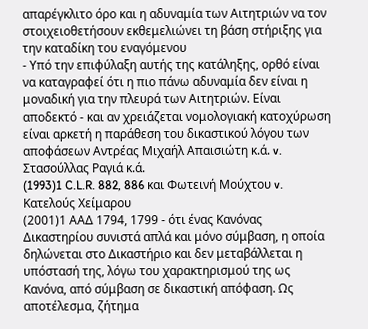απαρέγκλιτο όρο και η αδυναμία των Αιτητριών να τον στοιχειοθετήσουν εκθεμελιώνει τη βάση στήριξης για την καταδίκη του εναγόμενου
- Υπό την επιφύλαξη αυτής της κατάληξης, ορθό είναι να καταγραφεί ότι η πιο πάνω αδυναμία δεν είναι η μοναδική για την πλευρά των Αιτητριών. Είναι αποδεκτό - και αν χρειάζεται νομολογιακή κατοχύρωση είναι αρκετή η παράθεση του δικαστικού λόγου των αποφάσεων Αντρέας Μιχαήλ Απαισιώτη κ.ά. v. Στασούλλας Ραγιά κ.ά.
(1993)1 C.L.R. 882, 886 και Φωτεινή Μούχτου v. Κατελούς Χείμαρου
(2001)1 ΑΑΔ 1794, 1799 - ότι ένας Κανόνας Δικαστηρίου συνιστά απλά και μόνο σύμβαση, η οποία δηλώνεται στο Δικαστήριο και δεν μεταβάλλεται η υπόστασή της, λόγω του χαρακτηρισμού της ως Κανόνα, από σύμβαση σε δικαστική απόφαση. Ως αποτέλεσμα, ζήτημα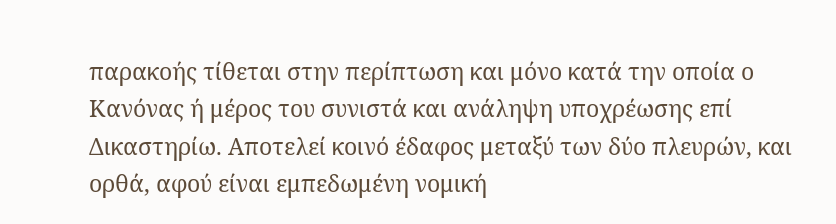παρακοής τίθεται στην περίπτωση και μόνο κατά την οποία ο Κανόνας ή μέρος του συνιστά και ανάληψη υποχρέωσης επί Δικαστηρίω. Αποτελεί κοινό έδαφος μεταξύ των δύο πλευρών, και ορθά, αφού είναι εμπεδωμένη νομική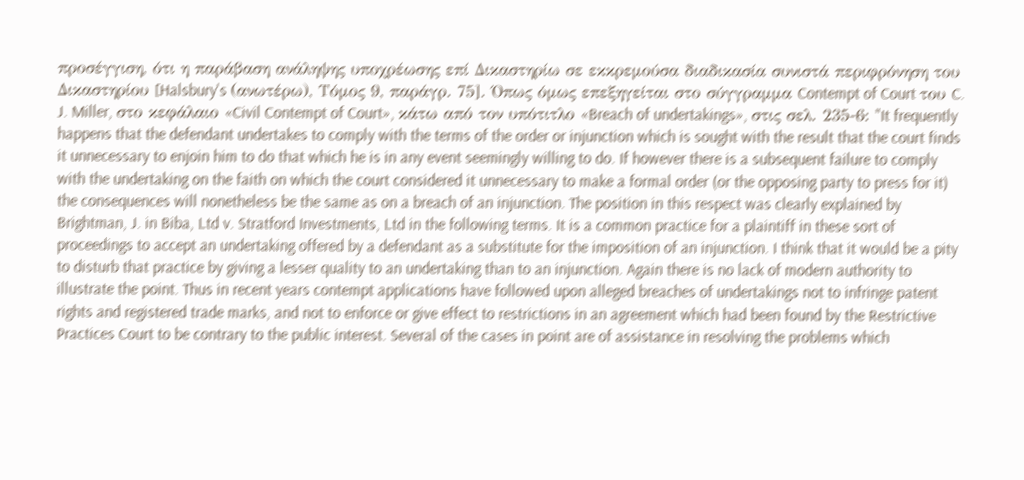προσέγγιση, ότι η παράβαση ανάληψης υποχρέωσης επί Δικαστηρίω σε εκκρεμούσα διαδικασία συνιστά περιφρόνηση του Δικαστηρίου [Halsbury's (ανωτέρω), Τόμος 9, παράγρ. 75]. Όπως όμως επεξηγείται στο σύγγραμμα Contempt of Court του C. J. Miller, στο κεφάλαιο «Civil Contempt of Court», κάτω από τον υπότιτλο «Breach of undertakings», στις σελ. 235-6: "It frequently happens that the defendant undertakes to comply with the terms of the order or injunction which is sought with the result that the court finds it unnecessary to enjoin him to do that which he is in any event seemingly willing to do. If however there is a subsequent failure to comply with the undertaking on the faith on which the court considered it unnecessary to make a formal order (or the opposing party to press for it) the consequences will nonetheless be the same as on a breach of an injunction. The position in this respect was clearly explained by Brightman, J. in Biba, Ltd v. Stratford Investments, Ltd in the following terms. It is a common practice for a plaintiff in these sort of proceedings to accept an undertaking offered by a defendant as a substitute for the imposition of an injunction. I think that it would be a pity to disturb that practice by giving a lesser quality to an undertaking than to an injunction. Again there is no lack of modern authority to illustrate the point. Thus in recent years contempt applications have followed upon alleged breaches of undertakings not to infringe patent rights and registered trade marks, and not to enforce or give effect to restrictions in an agreement which had been found by the Restrictive Practices Court to be contrary to the public interest. Several of the cases in point are of assistance in resolving the problems which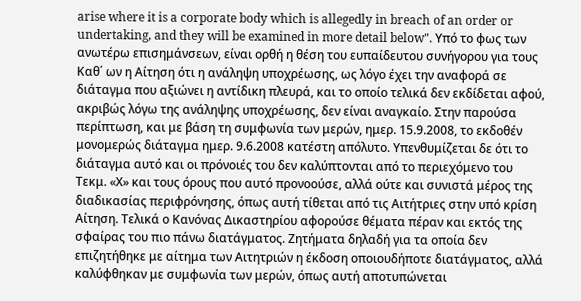arise where it is a corporate body which is allegedly in breach of an order or undertaking, and they will be examined in more detail below". Υπό το φως των ανωτέρω επισημάνσεων, είναι ορθή η θέση του ευπαίδευτου συνήγορου για τους Καθ΄ ων η Αίτηση ότι η ανάληψη υποχρέωσης, ως λόγο έχει την αναφορά σε διάταγμα που αξιώνει η αντίδικη πλευρά, και το οποίο τελικά δεν εκδίδεται αφού, ακριβώς λόγω της ανάληψης υποχρέωσης, δεν είναι αναγκαίο. Στην παρούσα περίπτωση, και με βάση τη συμφωνία των μερών, ημερ. 15.9.2008, το εκδοθέν μονομερώς διάταγμα ημερ. 9.6.2008 κατέστη απόλυτο. Υπενθυμίζεται δε ότι το διάταγμα αυτό και οι πρόνοιές του δεν καλύπτονται από το περιεχόμενο του Τεκμ. «Χ» και τους όρους που αυτό προνοούσε, αλλά ούτε και συνιστά μέρος της διαδικασίας περιφρόνησης, όπως αυτή τίθεται από τις Αιτήτριες στην υπό κρίση Αίτηση. Τελικά ο Κανόνας Δικαστηρίου αφορούσε θέματα πέραν και εκτός της σφαίρας του πιο πάνω διατάγματος. Ζητήματα δηλαδή για τα οποία δεν επιζητήθηκε με αίτημα των Αιτητριών η έκδοση οποιουδήποτε διατάγματος, αλλά καλύφθηκαν με συμφωνία των μερών, όπως αυτή αποτυπώνεται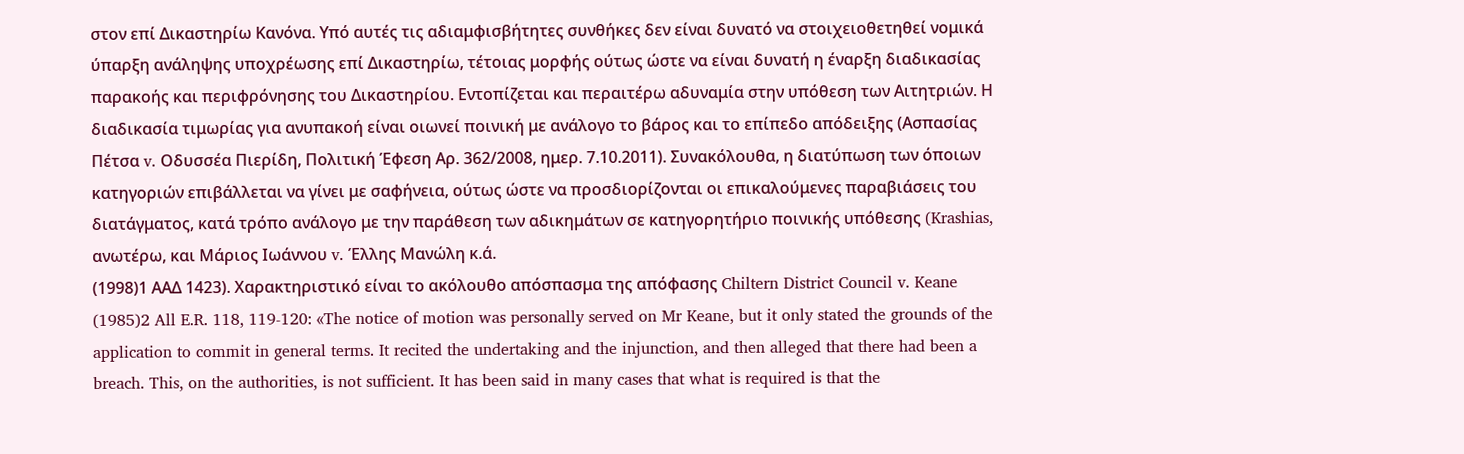στον επί Δικαστηρίω Κανόνα. Υπό αυτές τις αδιαμφισβήτητες συνθήκες δεν είναι δυνατό να στοιχειοθετηθεί νομικά ύπαρξη ανάληψης υποχρέωσης επί Δικαστηρίω, τέτοιας μορφής ούτως ώστε να είναι δυνατή η έναρξη διαδικασίας παρακοής και περιφρόνησης του Δικαστηρίου. Εντοπίζεται και περαιτέρω αδυναμία στην υπόθεση των Αιτητριών. Η διαδικασία τιμωρίας για ανυπακοή είναι οιωνεί ποινική με ανάλογο το βάρος και το επίπεδο απόδειξης (Ασπασίας Πέτσα v. Οδυσσέα Πιερίδη, Πολιτική Έφεση Αρ. 362/2008, ημερ. 7.10.2011). Συνακόλουθα, η διατύπωση των όποιων κατηγοριών επιβάλλεται να γίνει με σαφήνεια, ούτως ώστε να προσδιορίζονται οι επικαλούμενες παραβιάσεις του διατάγματος, κατά τρόπο ανάλογο με την παράθεση των αδικημάτων σε κατηγορητήριο ποινικής υπόθεσης (Krashias, ανωτέρω, και Μάριος Ιωάννου v. Έλλης Μανώλη κ.ά.
(1998)1 ΑΑΔ 1423). Χαρακτηριστικό είναι το ακόλουθο απόσπασμα της απόφασης Chiltern District Council v. Keane
(1985)2 All E.R. 118, 119-120: «The notice of motion was personally served on Mr Keane, but it only stated the grounds of the application to commit in general terms. It recited the undertaking and the injunction, and then alleged that there had been a breach. This, on the authorities, is not sufficient. It has been said in many cases that what is required is that the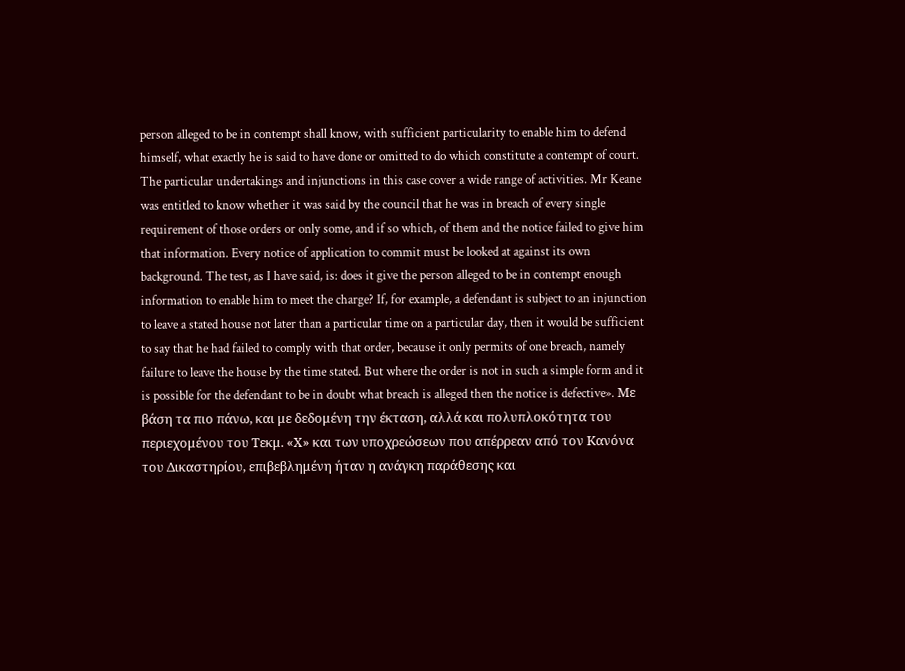person alleged to be in contempt shall know, with sufficient particularity to enable him to defend himself, what exactly he is said to have done or omitted to do which constitute a contempt of court. The particular undertakings and injunctions in this case cover a wide range of activities. Mr Keane was entitled to know whether it was said by the council that he was in breach of every single requirement of those orders or only some, and if so which, of them and the notice failed to give him that information. Every notice of application to commit must be looked at against its own background. The test, as I have said, is: does it give the person alleged to be in contempt enough information to enable him to meet the charge? If, for example, a defendant is subject to an injunction to leave a stated house not later than a particular time on a particular day, then it would be sufficient to say that he had failed to comply with that order, because it only permits of one breach, namely failure to leave the house by the time stated. But where the order is not in such a simple form and it is possible for the defendant to be in doubt what breach is alleged then the notice is defective». Με βάση τα πιο πάνω, και με δεδομένη την έκταση, αλλά και πολυπλοκότητα του περιεχομένου του Τεκμ. «Χ» και των υποχρεώσεων που απέρρεαν από τον Kανόνα του Δικαστηρίου, επιβεβλημένη ήταν η ανάγκη παράθεσης και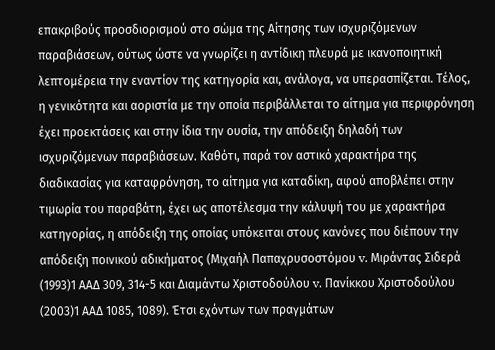επακριβούς προσδιορισμού στο σώμα της Αίτησης των ισχυριζόμενων παραβιάσεων, ούτως ώστε να γνωρίζει η αντίδικη πλευρά με ικανοποιητική λεπτομέρεια την εναντίον της κατηγορία και, ανάλογα, να υπερασπίζεται. Τέλος, η γενικότητα και αοριστία με την οποία περιβάλλεται το αίτημα για περιφρόνηση έχει προεκτάσεις και στην ίδια την ουσία, την απόδειξη δηλαδή των ισχυριζόμενων παραβιάσεων. Καθότι, παρά τον αστικό χαρακτήρα της διαδικασίας για καταφρόνηση, το αίτημα για καταδίκη, αφού αποβλέπει στην τιμωρία του παραβάτη, έχει ως αποτέλεσμα την κάλυψή του με χαρακτήρα κατηγορίας, η απόδειξη της οποίας υπόκειται στους κανόνες που διέπουν την απόδειξη ποινικού αδικήματος (Μιχαήλ Παπαχρυσοστόμου v. Μιράντας Σιδερά
(1993)1 ΑΑΔ 309, 314-5 και Διαμάντω Χριστοδούλου v. Πανίκκου Χριστοδούλου
(2003)1 ΑΑΔ 1085, 1089). Έτσι εχόντων των πραγμάτων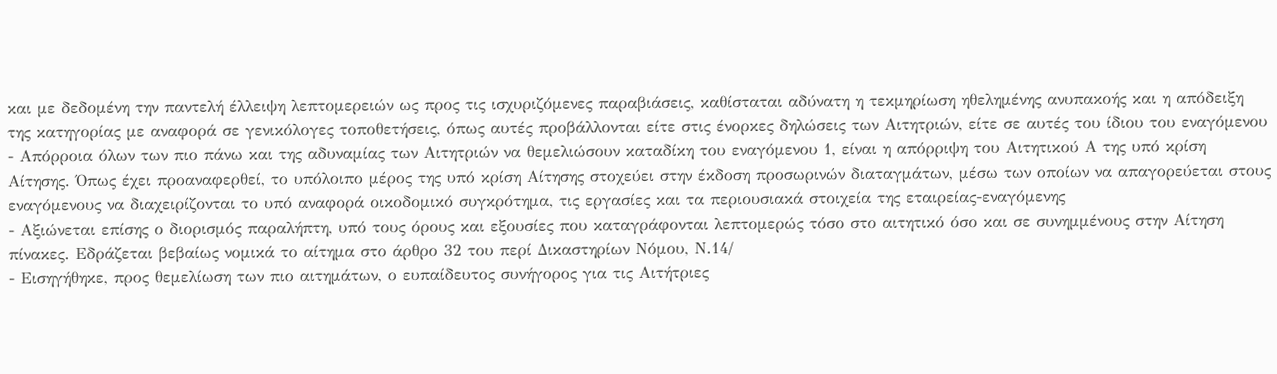και με δεδομένη την παντελή έλλειψη λεπτομερειών ως προς τις ισχυριζόμενες παραβιάσεις, καθίσταται αδύνατη η τεκμηρίωση ηθελημένης ανυπακοής και η απόδειξη της κατηγορίας με αναφορά σε γενικόλογες τοποθετήσεις, όπως αυτές προβάλλονται είτε στις ένορκες δηλώσεις των Αιτητριών, είτε σε αυτές του ίδιου του εναγόμενου
- Απόρροια όλων των πιο πάνω και της αδυναμίας των Αιτητριών να θεμελιώσουν καταδίκη του εναγόμενου 1, είναι η απόρριψη του Αιτητικού Α της υπό κρίση Αίτησης. Όπως έχει προαναφερθεί, το υπόλοιπο μέρος της υπό κρίση Αίτησης στοχεύει στην έκδοση προσωρινών διαταγμάτων, μέσω των οποίων να απαγορεύεται στους εναγόμενους να διαχειρίζονται το υπό αναφορά οικοδομικό συγκρότημα, τις εργασίες και τα περιουσιακά στοιχεία της εταιρείας-εναγόμενης
- Αξιώνεται επίσης ο διορισμός παραλήπτη, υπό τους όρους και εξουσίες που καταγράφονται λεπτομερώς τόσο στο αιτητικό όσο και σε συνημμένους στην Αίτηση πίνακες. Εδράζεται βεβαίως νομικά το αίτημα στο άρθρο 32 του περί Δικαστηρίων Νόμου, Ν.14/
- Εισηγήθηκε, προς θεμελίωση των πιο αιτημάτων, ο ευπαίδευτος συνήγορος για τις Αιτήτριες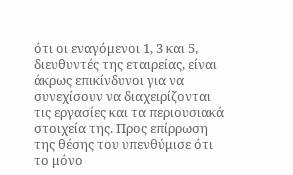ότι οι εναγόμενοι 1, 3 και 5, διευθυντές της εταιρείας, είναι άκρως επικίνδυνοι για να συνεχίσουν να διαχειρίζονται τις εργασίες και τα περιουσιακά στοιχεία της. Προς επίρρωση της θέσης του υπενθύμισε ότι το μόνο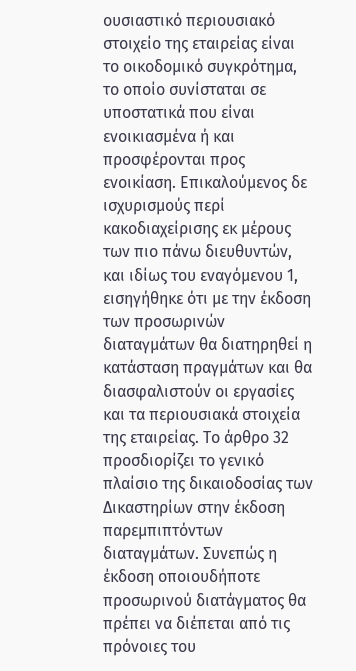ουσιαστικό περιουσιακό στοιχείο της εταιρείας είναι το οικοδομικό συγκρότημα, το οποίο συνίσταται σε υποστατικά που είναι ενοικιασμένα ή και προσφέρονται προς ενοικίαση. Επικαλούμενος δε ισχυρισμούς περί κακοδιαχείρισης εκ μέρους των πιο πάνω διευθυντών, και ιδίως του εναγόμενου 1, εισηγήθηκε ότι με την έκδοση των προσωρινών διαταγμάτων θα διατηρηθεί η κατάσταση πραγμάτων και θα διασφαλιστούν οι εργασίες και τα περιουσιακά στοιχεία της εταιρείας. Το άρθρο 32 προσδιορίζει το γενικό πλαίσιο της δικαιοδοσίας των Δικαστηρίων στην έκδοση παρεμπιπτόντων διαταγμάτων. Συνεπώς η έκδοση οποιουδήποτε προσωρινού διατάγματος θα πρέπει να διέπεται από τις πρόνοιες του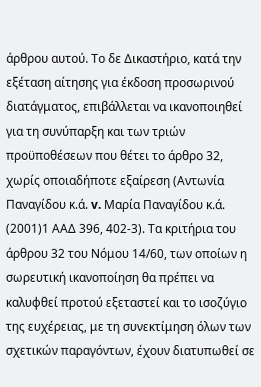άρθρου αυτού. Το δε Δικαστήριο, κατά την εξέταση αίτησης για έκδοση προσωρινού διατάγματος, επιβάλλεται να ικανοποιηθεί για τη συνύπαρξη και των τριών προϋποθέσεων που θέτει το άρθρο 32, χωρίς οποιαδήποτε εξαίρεση (Αντωνία Παναγίδου κ.ά. v. Μαρία Παναγίδου κ.ά.
(2001)1 ΑΑΔ 396, 402-3). Τα κριτήρια του άρθρου 32 του Νόμου 14/60, των οποίων η σωρευτική ικανοποίηση θα πρέπει να καλυφθεί προτού εξεταστεί και το ισοζύγιο της ευχέρειας, με τη συνεκτίμηση όλων των σχετικών παραγόντων, έχουν διατυπωθεί σε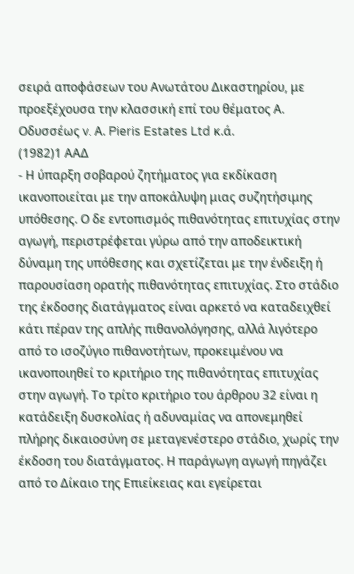σειρά αποφάσεων του Ανωτάτου Δικαστηρίου, με προεξέχουσα την κλασσική επί του θέματος Α. Οδυσσέως v. Α. Pieris Estates Ltd κ.ά.
(1982)1 ΑΑΔ
- Η ύπαρξη σοβαρού ζητήματος για εκδίκαση ικανοποιείται με την αποκάλυψη μιας συζητήσιμης υπόθεσης. Ο δε εντοπισμός πιθανότητας επιτυχίας στην αγωγή, περιστρέφεται γύρω από την αποδεικτική δύναμη της υπόθεσης και σχετίζεται με την ένδειξη ή παρουσίαση ορατής πιθανότητας επιτυχίας. Στο στάδιο της έκδοσης διατάγματος είναι αρκετό να καταδειχθεί κάτι πέραν της απλής πιθανολόγησης, αλλά λιγότερο από το ισοζύγιο πιθανοτήτων, προκειμένου να ικανοποιηθεί το κριτήριο της πιθανότητας επιτυχίας στην αγωγή. Το τρίτο κριτήριο του άρθρου 32 είναι η κατάδειξη δυσκολίας ή αδυναμίας να απονεμηθεί πλήρης δικαιοσύνη σε μεταγενέστερο στάδιο, χωρίς την έκδοση του διατάγματος. Η παράγωγη αγωγή πηγάζει από το Δίκαιο της Επιείκειας και εγείρεται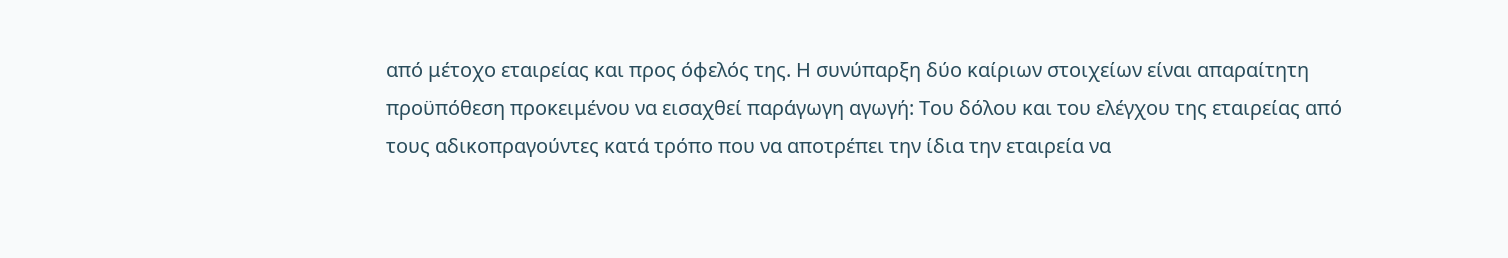από μέτοχο εταιρείας και προς όφελός της. Η συνύπαρξη δύο καίριων στοιχείων είναι απαραίτητη προϋπόθεση προκειμένου να εισαχθεί παράγωγη αγωγή: Του δόλου και του ελέγχου της εταιρείας από τους αδικοπραγούντες κατά τρόπο που να αποτρέπει την ίδια την εταιρεία να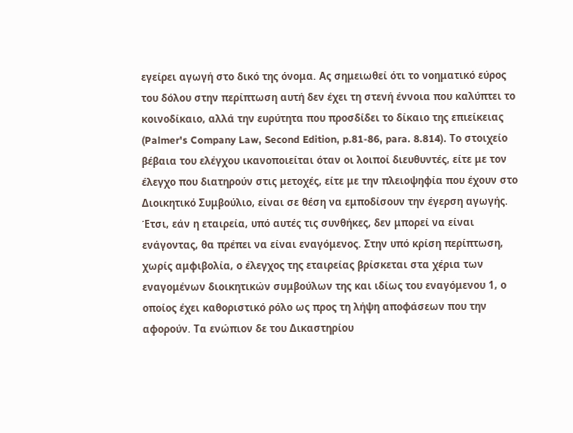εγείρει αγωγή στο δικό της όνομα. Ας σημειωθεί ότι το νοηματικό εύρος του δόλου στην περίπτωση αυτή δεν έχει τη στενή έννοια που καλύπτει το κοινοδίκαιο, αλλά την ευρύτητα που προσδίδει το δίκαιο της επιείκειας (Palmer's Company Law, Second Edition, p.81-86, para. 8.814). Το στοιχείο βέβαια του ελέγχου ικανοποιείται όταν οι λοιποί διευθυντές, είτε με τον έλεγχο που διατηρούν στις μετοχές, είτε με την πλειοψηφία που έχουν στο Διοικητικό Συμβούλιο, είναι σε θέση να εμποδίσουν την έγερση αγωγής. Έτσι, εάν η εταιρεία, υπό αυτές τις συνθήκες, δεν μπορεί να είναι ενάγοντας, θα πρέπει να είναι εναγόμενος. Στην υπό κρίση περίπτωση, χωρίς αμφιβολία, ο έλεγχος της εταιρείας βρίσκεται στα χέρια των εναγομένων διοικητικών συμβούλων της και ιδίως του εναγόμενου 1, ο οποίος έχει καθοριστικό ρόλο ως προς τη λήψη αποφάσεων που την αφορούν. Τα ενώπιον δε του Δικαστηρίου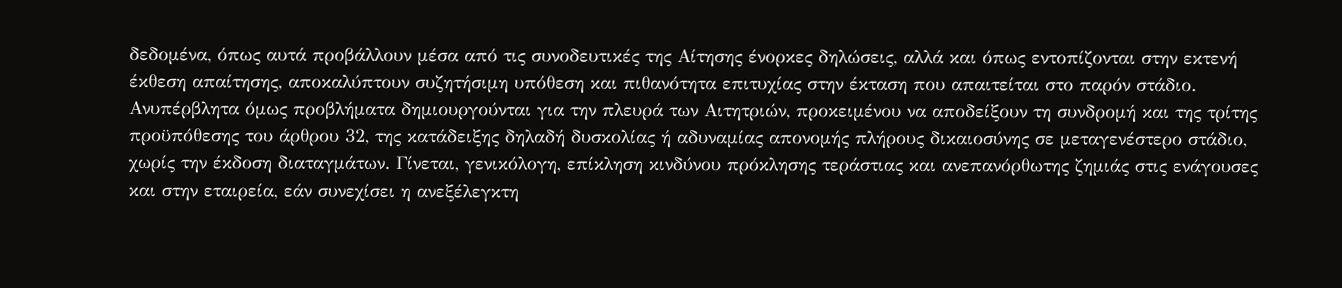δεδομένα, όπως αυτά προβάλλουν μέσα από τις συνοδευτικές της Αίτησης ένορκες δηλώσεις, αλλά και όπως εντοπίζονται στην εκτενή έκθεση απαίτησης, αποκαλύπτουν συζητήσιμη υπόθεση και πιθανότητα επιτυχίας στην έκταση που απαιτείται στο παρόν στάδιο. Ανυπέρβλητα όμως προβλήματα δημιουργούνται για την πλευρά των Αιτητριών, προκειμένου να αποδείξουν τη συνδρομή και της τρίτης προϋπόθεσης του άρθρου 32, της κατάδειξης δηλαδή δυσκολίας ή αδυναμίας απονομής πλήρους δικαιοσύνης σε μεταγενέστερο στάδιο, χωρίς την έκδοση διαταγμάτων. Γίνεται, γενικόλογη, επίκληση κινδύνου πρόκλησης τεράστιας και ανεπανόρθωτης ζημιάς στις ενάγουσες και στην εταιρεία, εάν συνεχίσει η ανεξέλεγκτη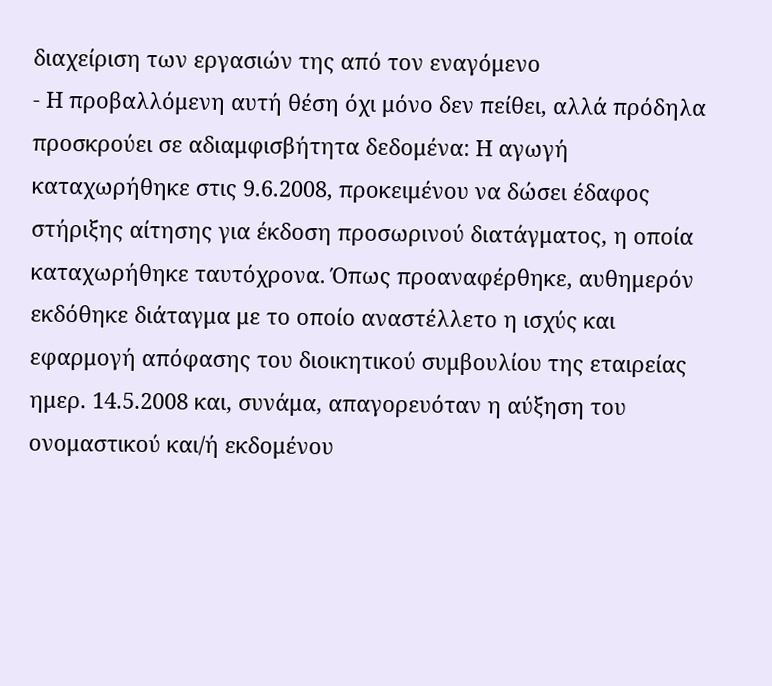διαχείριση των εργασιών της από τον εναγόμενο
- Η προβαλλόμενη αυτή θέση όχι μόνο δεν πείθει, αλλά πρόδηλα προσκρούει σε αδιαμφισβήτητα δεδομένα: Η αγωγή καταχωρήθηκε στις 9.6.2008, προκειμένου να δώσει έδαφος στήριξης αίτησης για έκδοση προσωρινού διατάγματος, η οποία καταχωρήθηκε ταυτόχρονα. Όπως προαναφέρθηκε, αυθημερόν εκδόθηκε διάταγμα με το οποίο αναστέλλετο η ισχύς και εφαρμογή απόφασης του διοικητικού συμβουλίου της εταιρείας ημερ. 14.5.2008 και, συνάμα, απαγορευόταν η αύξηση του ονομαστικού και/ή εκδομένου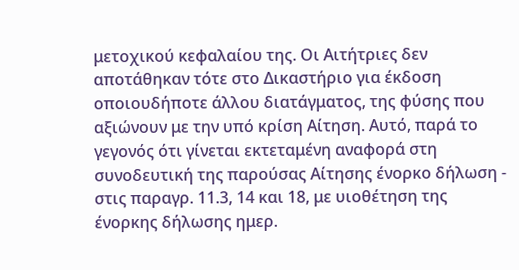μετοχικού κεφαλαίου της. Οι Αιτήτριες δεν αποτάθηκαν τότε στο Δικαστήριο για έκδοση οποιουδήποτε άλλου διατάγματος, της φύσης που αξιώνουν με την υπό κρίση Αίτηση. Αυτό, παρά το γεγονός ότι γίνεται εκτεταμένη αναφορά στη συνοδευτική της παρούσας Αίτησης ένορκο δήλωση - στις παραγρ. 11.3, 14 και 18, με υιοθέτηση της ένορκης δήλωσης ημερ.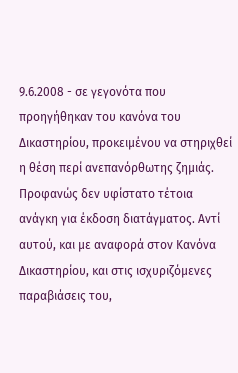9.6.2008 - σε γεγονότα που προηγήθηκαν του κανόνα του Δικαστηρίου, προκειμένου να στηριχθεί η θέση περί ανεπανόρθωτης ζημιάς. Προφανώς δεν υφίστατο τέτοια ανάγκη για έκδοση διατάγματος. Αντί αυτού, και με αναφορά στον Κανόνα Δικαστηρίου, και στις ισχυριζόμενες παραβιάσεις του,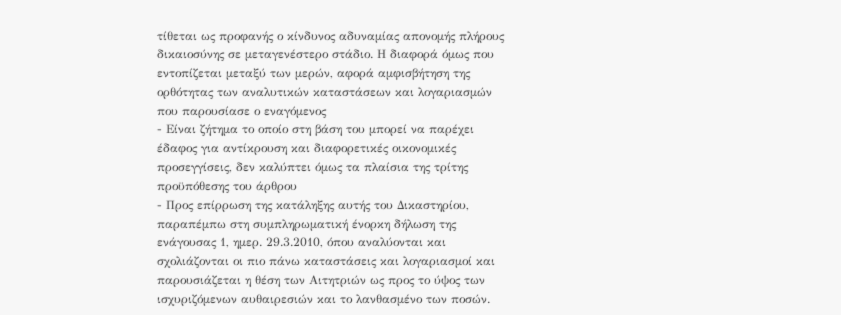τίθεται ως προφανής ο κίνδυνος αδυναμίας απονομής πλήρους δικαιοσύνης σε μεταγενέστερο στάδιο. Η διαφορά όμως που εντοπίζεται μεταξύ των μερών, αφορά αμφισβήτηση της ορθότητας των αναλυτικών καταστάσεων και λογαριασμών που παρουσίασε ο εναγόμενος
- Είναι ζήτημα το οποίο στη βάση του μπορεί να παρέχει έδαφος για αντίκρουση και διαφορετικές οικονομικές προσεγγίσεις, δεν καλύπτει όμως τα πλαίσια της τρίτης προϋπόθεσης του άρθρου
- Προς επίρρωση της κατάληξης αυτής του Δικαστηρίου, παραπέμπω στη συμπληρωματική ένορκη δήλωση της ενάγουσας 1, ημερ. 29.3.2010, όπου αναλύονται και σχολιάζονται οι πιο πάνω καταστάσεις και λογαριασμοί και παρουσιάζεται η θέση των Αιτητριών ως προς το ύψος των ισχυριζόμενων αυθαιρεσιών και το λανθασμένο των ποσών.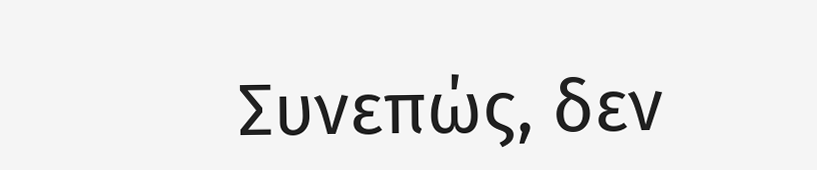Συνεπώς, δεν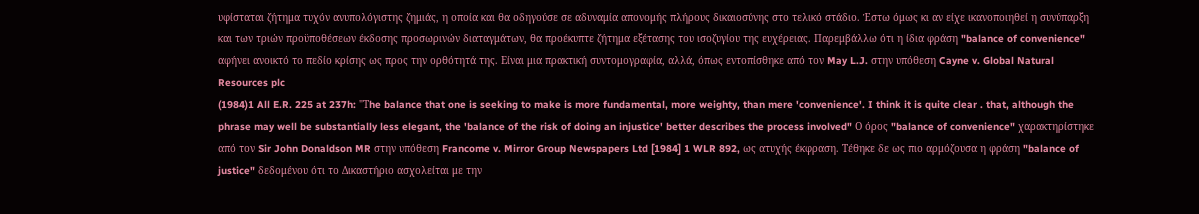υφίσταται ζήτημα τυχόν ανυπολόγιστης ζημιάς, η οποία και θα οδηγούσε σε αδυναμία απονομής πλήρους δικαιοσύνης στο τελικό στάδιο. Έστω όμως κι αν είχε ικανοποιηθεί η συνύπαρξη και των τριών προϋποθέσεων έκδοσης προσωρινών διαταγμάτων, θα προέκυπτε ζήτημα εξέτασης του ισοζυγίου της ευχέρειας. Παρεμβάλλω ότι η ίδια φράση "balance of convenience" αφήνει ανοικτό το πεδίο κρίσης ως προς την ορθότητά της. Είναι μια πρακτική συντομογραφία, αλλά, όπως εντοπίσθηκε από τον May L.J. στην υπόθεση Cayne v. Global Natural Resources plc
(1984)1 All E.R. 225 at 237h: "Τhe balance that one is seeking to make is more fundamental, more weighty, than mere 'convenience'. I think it is quite clear . that, although the phrase may well be substantially less elegant, the 'balance of the risk of doing an injustice' better describes the process involved" Ο όρος "balance of convenience" χαρακτηρίστηκε από τον Sir John Donaldson MR στην υπόθεση Francome v. Mirror Group Newspapers Ltd [1984] 1 WLR 892, ως ατυχής έκφραση. Tέθηκε δε ως πιο αρμόζουσα η φράση "balance of justice" δεδομένου ότι το Δικαστήριο ασχολείται με την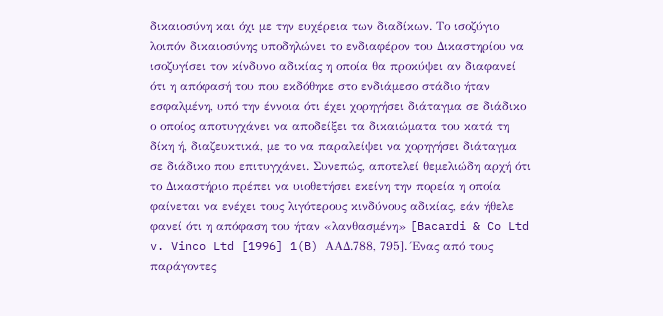δικαιοσύνη και όχι με την ευχέρεια των διαδίκων. Το ισοζύγιο λοιπόν δικαιοσύνης υποδηλώνει το ενδιαφέρον του Δικαστηρίου να ισοζυγίσει τον κίνδυνο αδικίας η οποία θα προκύψει αν διαφανεί ότι η απόφασή του που εκδόθηκε στο ενδιάμεσο στάδιο ήταν εσφαλμένη, υπό την έννοια ότι έχει χορηγήσει διάταγμα σε διάδικο ο οποίος αποτυγχάνει να αποδείξει τα δικαιώματα του κατά τη δίκη ή, διαζευκτικά, με το να παραλείψει να χορηγήσει διάταγμα σε διάδικο που επιτυγχάνει. Συνεπώς, αποτελεί θεμελιώδη αρχή ότι το Δικαστήριο πρέπει να υιοθετήσει εκείνη την πορεία η οποία φαίνεται να ενέχει τους λιγότερους κινδύνους αδικίας, εάν ήθελε φανεί ότι η απόφαση του ήταν «λανθασμένη» [Bacardi & Co Ltd v. Vinco Ltd [1996] 1(B) AAΔ.788, 795]. Ένας από τους παράγοντες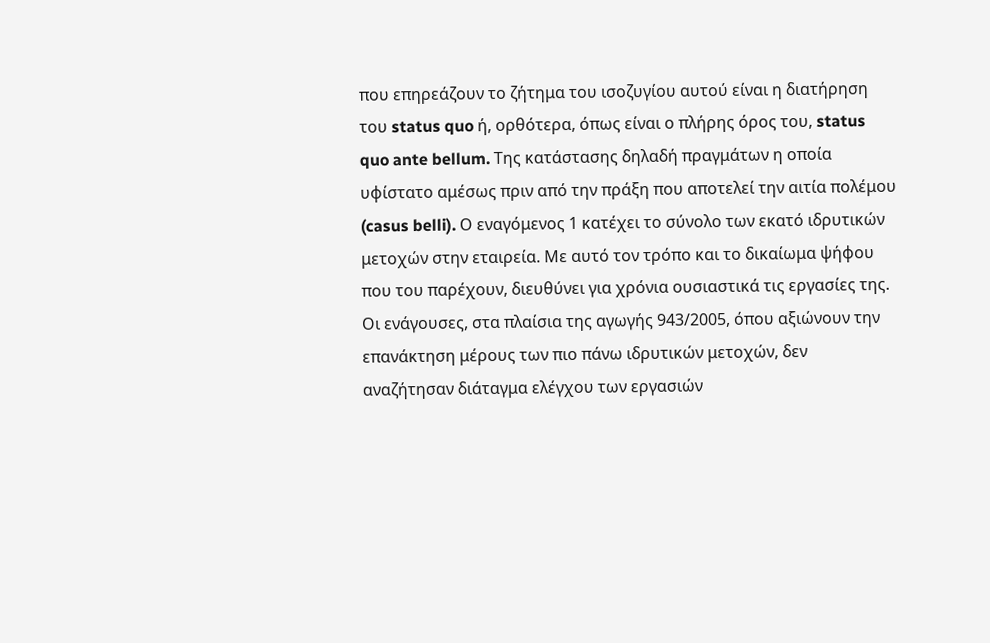που επηρεάζουν το ζήτημα του ισοζυγίου αυτού είναι η διατήρηση του status quo ή, ορθότερα, όπως είναι ο πλήρης όρος του, status quo ante bellum. Της κατάστασης δηλαδή πραγμάτων η οποία υφίστατο αμέσως πριν από την πράξη που αποτελεί την αιτία πολέμου (casus belli). Ο εναγόμενος 1 κατέχει το σύνολο των εκατό ιδρυτικών μετοχών στην εταιρεία. Με αυτό τον τρόπο και το δικαίωμα ψήφου που του παρέχουν, διευθύνει για χρόνια ουσιαστικά τις εργασίες της. Οι ενάγουσες, στα πλαίσια της αγωγής 943/2005, όπου αξιώνουν την επανάκτηση μέρους των πιο πάνω ιδρυτικών μετοχών, δεν αναζήτησαν διάταγμα ελέγχου των εργασιών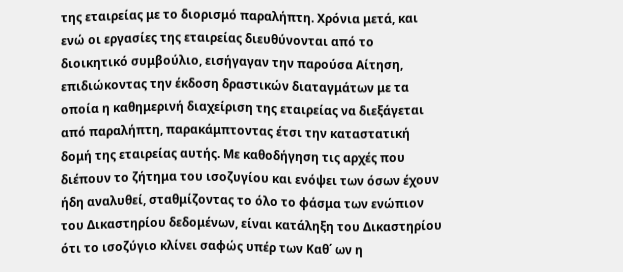της εταιρείας με το διορισμό παραλήπτη. Χρόνια μετά, και ενώ οι εργασίες της εταιρείας διευθύνονται από το διοικητικό συμβούλιο, εισήγαγαν την παρούσα Αίτηση, επιδιώκοντας την έκδοση δραστικών διαταγμάτων με τα οποία η καθημερινή διαχείριση της εταιρείας να διεξάγεται από παραλήπτη, παρακάμπτοντας έτσι την καταστατική δομή της εταιρείας αυτής. Με καθοδήγηση τις αρχές που διέπουν το ζήτημα του ισοζυγίου και ενόψει των όσων έχουν ήδη αναλυθεί, σταθμίζοντας το όλο το φάσμα των ενώπιον του Δικαστηρίου δεδομένων, είναι κατάληξη του Δικαστηρίου ότι το ισοζύγιο κλίνει σαφώς υπέρ των Καθ΄ ων η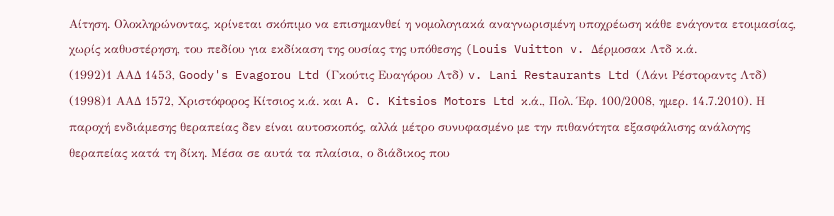Αίτηση. Ολοκληρώνοντας, κρίνεται σκόπιμο να επισημανθεί η νομολογιακά αναγνωρισμένη υποχρέωση κάθε ενάγοντα ετοιμασίας, χωρίς καθυστέρηση, του πεδίου για εκδίκαση της ουσίας της υπόθεσης (Louis Vuitton v. Δέρμοσακ Λτδ κ.ά.
(1992)1 ΑΑΔ 1453, Goody's Evagorou Ltd (Γκούτις Ευαγόρου Λτδ) v. Lani Restaurants Ltd (Λάνι Ρέστοραντς Λτδ)
(1998)1 ΑΑΔ 1572, Χριστόφορος Κίτσιος κ.ά. και A. C. Kitsios Motors Ltd κ.ά., Πολ. Έφ. 100/2008, ημερ. 14.7.2010). Η παροχή ενδιάμεσης θεραπείας δεν είναι αυτοσκοπός, αλλά μέτρο συνυφασμένο με την πιθανότητα εξασφάλισης ανάλογης θεραπείας κατά τη δίκη. Μέσα σε αυτά τα πλαίσια, ο διάδικος που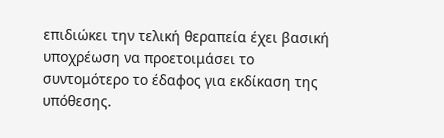επιδιώκει την τελική θεραπεία έχει βασική υποχρέωση να προετοιμάσει το συντομότερο το έδαφος για εκδίκαση της υπόθεσης.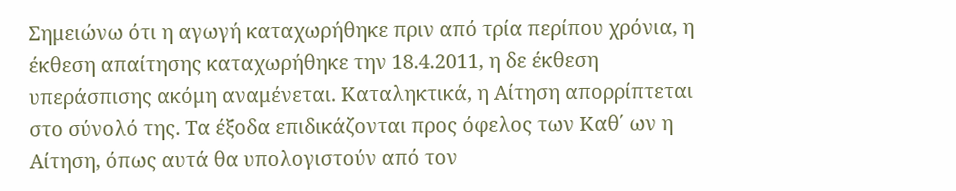Σημειώνω ότι η αγωγή καταχωρήθηκε πριν από τρία περίπου χρόνια, η έκθεση απαίτησης καταχωρήθηκε την 18.4.2011, η δε έκθεση υπεράσπισης ακόμη αναμένεται. Καταληκτικά, η Αίτηση απορρίπτεται στο σύνολό της. Τα έξοδα επιδικάζονται προς όφελος των Καθ΄ ων η Αίτηση, όπως αυτά θα υπολογιστούν από τον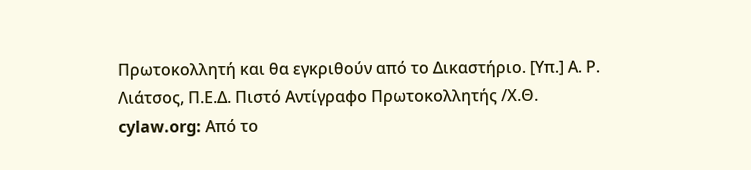Πρωτοκολλητή και θα εγκριθούν από το Δικαστήριο. [Υπ.] Α. Ρ. Λιάτσος, Π.Ε.Δ. Πιστό Αντίγραφο Πρωτοκολλητής /Χ.Θ. cylaw.org: Από το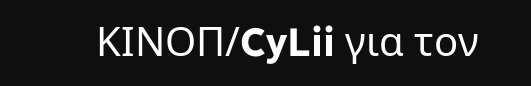ΚΙΝOΠ/CyLii για τον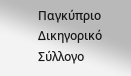Παγκύπριο Δικηγορικό Σύλλογο